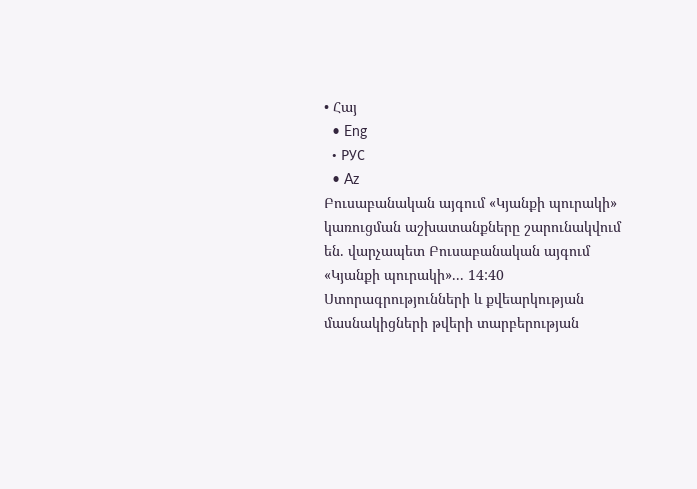• Հայ
  • Eng
  • РУС
  • Az
Բուսաբանական այգում «Կյանքի պուրակի» կառուցման աշխատանքները շարունակվում են. վարչապետ Բուսաբանական այգում «Կյանքի պուրակի»... 14:40
Ստորագրությունների և քվեարկության մասնակիցների թվերի տարբերության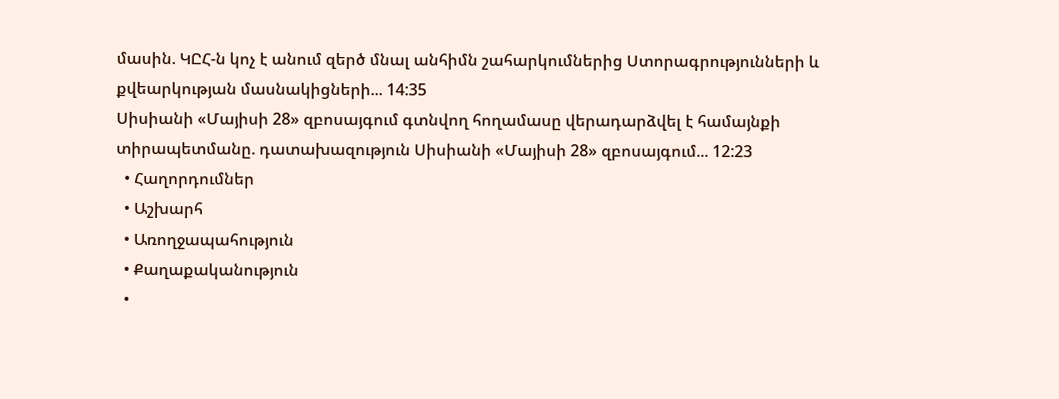մասին. ԿԸՀ-ն կոչ է անում զերծ մնալ անհիմն շահարկումներից Ստորագրությունների և քվեարկության մասնակիցների... 14:35
Սիսիանի «Մայիսի 28» զբոսայգում գտնվող հողամասը վերադարձվել է համայնքի տիրապետմանը. դատախազություն Սիսիանի «Մայիսի 28» զբոսայգում... 12:23
  • Հաղորդումներ
  • Աշխարհ
  • Առողջապահություն
  • Քաղաքականություն
  •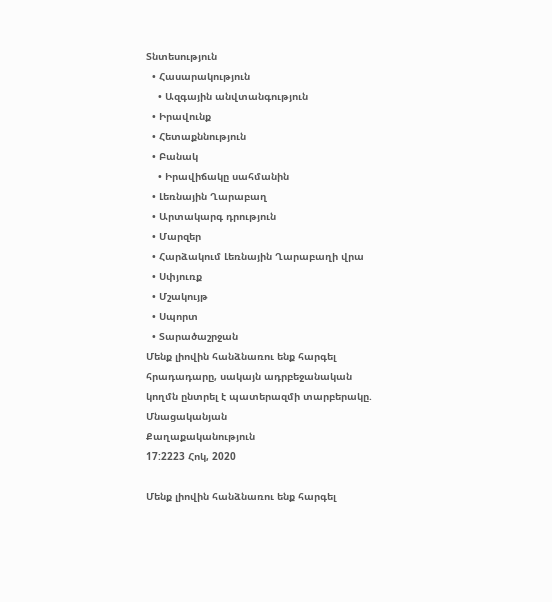Տնտեսություն
  • Հասարակություն
    • Ազգային անվտանգություն
  • Իրավունք
  • Հետաքննություն
  • Բանակ
    • Իրավիճակը սահմանին
  • Լեռնային Ղարաբաղ
  • Արտակարգ դրություն
  • Մարզեր
  • Հարձակում Լեռնային Ղարաբաղի վրա
  • Սփյուռք
  • Մշակույթ
  • Սպորտ
  • Տարածաշրջան
Մենք լիովին հանձնառու ենք հարգել հրադադարը, սակայն ադրբեջանական կողմն ընտրել է պատերազմի տարբերակը. Մնացականյան
Քաղաքականություն
17:2223 Հոկ, 2020

Մենք լիովին հանձնառու ենք հարգել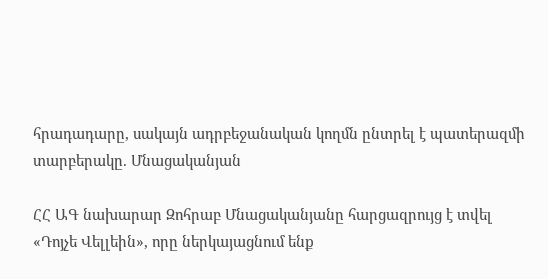հրադադարը, սակայն ադրբեջանական կողմն ընտրել է պատերազմի տարբերակը. Մնացականյան

ՀՀ ԱԳ նախարար Զոհրաբ Մնացականյանը հարցազրույց է տվել «Դոյչե Վելլեին», որը ներկայացնում ենք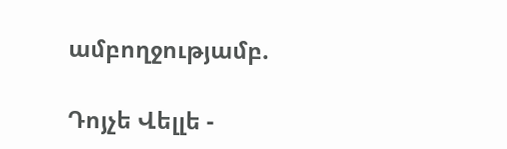ամբողջությամբ.

Դոյչե Վելլե -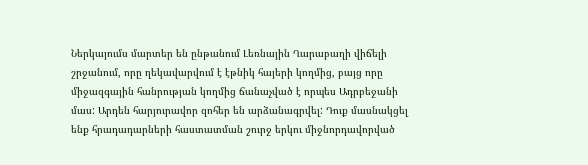Ներկայումս մարտեր են ընթանում Լեռնային Ղարաբաղի վիճելի շրջանում, որը ղեկավարվում է էթնիկ հայերի կողմից, բայց որը միջազգային հանրության կողմից ճանաչված է որպես Ադրբեջանի մաս: Արդեն հարյուրավոր զոհեր են արձանագրվել: Դուք մասնակցել ենք հրադադարների հաստատման շուրջ երկու միջնորդավորված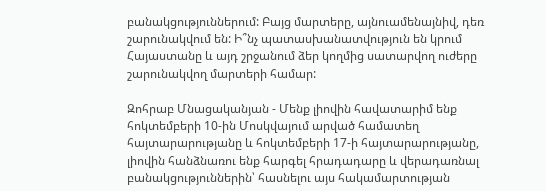բանակցություններում: Բայց մարտերը, այնուամենայնիվ, դեռ շարունակվում են: Ի՞նչ պատասխանատվություն են կրում Հայաստանը և այդ շրջանում ձեր կողմից սատարվող ուժերը շարունակվող մարտերի համար:

Զոհրաբ Մնացականյան - Մենք լիովին հավատարիմ ենք հոկտեմբերի 10-ին Մոսկվայում արված համատեղ հայտարարությանը և հոկտեմբերի 17-ի հայտարարությանը, լիովին հանձնառու ենք հարգել հրադադարը և վերադառնալ բանակցություններին՝ հասնելու այս հակամարտության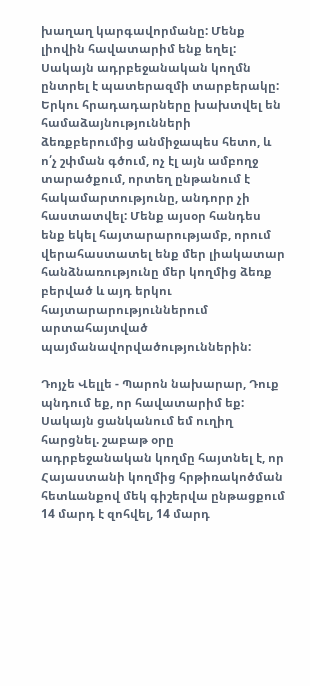խաղաղ կարգավորմանը: Մենք լիովին հավատարիմ ենք եղել: Սակայն ադրբեջանական կողմն ընտրել է պատերազմի տարբերակը: Երկու հրադադարները խախտվել են համաձայնությունների ձեռքբերումից անմիջապես հետո, և ո՛չ շփման գծում, ոչ էլ այն ամբողջ տարածքում, որտեղ ընթանում է հակամարտությունը, անդորր չի հաստատվել: Մենք այսօր հանդես ենք եկել հայտարարությամբ, որում վերահաստատել ենք մեր լիակատար հանձնառությունը մեր կողմից ձեռք բերված և այդ երկու հայտարարություններում արտահայտված պայմանավորվածություններին:

Դոյչե Վելլե - Պարոն նախարար, Դուք պնդում եք, որ հավատարիմ եք: Սակայն ցանկանում եմ ուղիղ հարցնել. շաբաթ օրը ադրբեջանական կողմը հայտնել է, որ Հայաստանի կողմից հրթիռակոծման հետևանքով մեկ գիշերվա ընթացքում 14 մարդ է զոհվել, 14 մարդ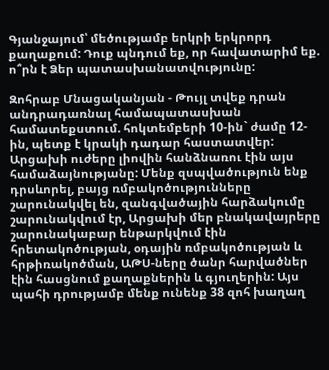Գյանջայում՝ մեծությամբ երկրի երկրորդ քաղաքում: Դուք պնդում եք, որ հավատարիմ եք. ո՞րն է Ձեր պատասխանատվությունը:

Զոհրաբ Մնացականյան - Թույլ տվեք դրան անդրադառնալ համապատասխան համատեքստում. հոկտեմբերի 10-ին` ժամը 12-ին, պետք է կրակի դադար հաստատվեր: Արցախի ուժերը լիովին հանձնառու էին այս համաձայնությանը: Մենք զսպվածություն ենք դրսևորել, բայց ռմբակոծությունները շարունակվել են, զանգվածային հարձակումը շարունակվում էր, Արցախի մեր բնակավայրերը շարունակաբար ենթարկվում էին հրետակոծության, օդային ռմբակոծության և հրթիռակոծման, ԱԹՍ-ները ծանր հարվածներ էին հասցնում քաղաքներին և գյուղերին: Այս պահի դրությամբ մենք ունենք 38 զոհ խաղաղ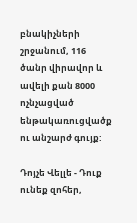բնակիչների շրջանում, 116 ծանր վիրավոր և ավելի քան 8000 ոչնչացված ենթակառուցվածք ու անշարժ գույք:

Դոյչե Վելլե - Դուք ունեք զոհեր,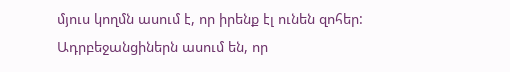մյուս կողմն ասում է, որ իրենք էլ ունեն զոհեր: Ադրբեջանցիներն ասում են, որ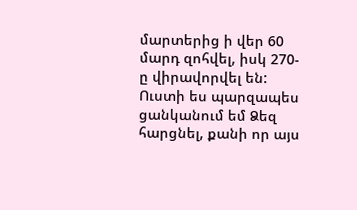մարտերից ի վեր 60 մարդ զոհվել, իսկ 270-ը վիրավորվել են: Ուստի ես պարզապես ցանկանում եմ Ձեզ հարցնել, քանի որ այս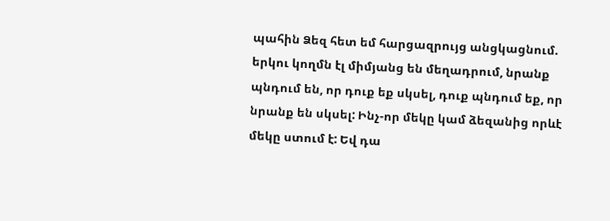պահին Ձեզ հետ եմ հարցազրույց անցկացնում. երկու կողմն էլ միմյանց են մեղադրում, նրանք պնդում են, որ դուք եք սկսել, դուք պնդում եք, որ նրանք են սկսել: Ինչ-որ մեկը կամ ձեզանից որևէ մեկը ստում է: Եվ դա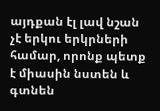այդքան էլ լավ նշան չէ երկու երկրների համար, որոնք պետք է միասին նստեն և գտնեն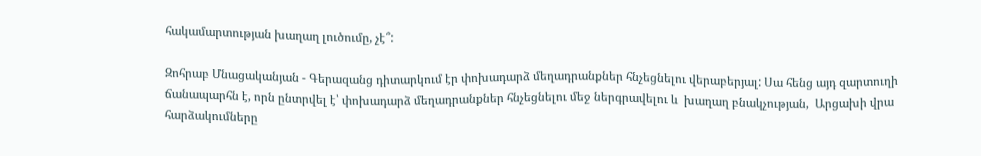հակամարտության խաղաղ լուծումը, չէ՞:

Զոհրաբ Մնացականյան - Գերազանց դիտարկում էր փոխադարձ մեղադրանքներ հնչեցնելու վերաբերյալ: Սա հենց այդ զարտուղի ճանապարհն է, որն ընտրվել է՝ փոխադարձ մեղադրանքներ հնչեցնելու մեջ ներգրավելու և  խաղաղ բնակչության,  Արցախի վրա հարձակումները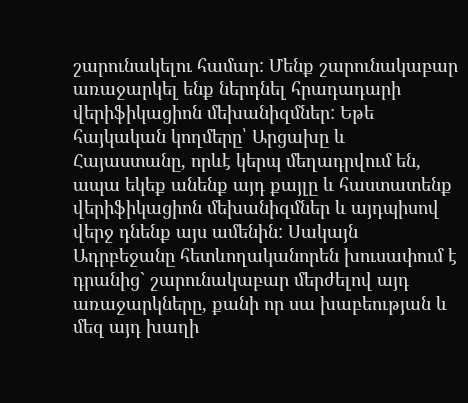շարունակելու համար: Մենք շարունակաբար առաջարկել ենք ներդնել հրադադարի վերիֆիկացիոն մեխանիզմներ: Եթե հայկական կողմերը՝ Արցախը և Հայաստանը, որևէ կերպ մեղադրվում են, ապա եկեք անենք այդ քայլը և հաստատենք վերիֆիկացիոն մեխանիզմներ և այդպիսով վերջ դնենք այս ամենին: Սակայն Ադրբեջանը հետևողականորեն խուսափում է դրանից` շարունակաբար մերժելով այդ առաջարկները, քանի որ սա խաբեության և մեզ այդ խաղի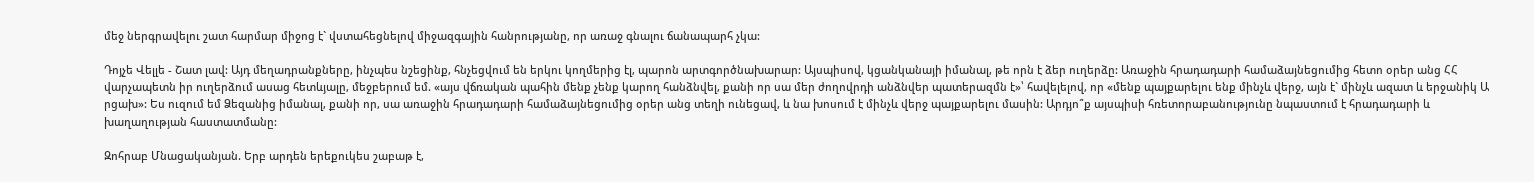մեջ ներգրավելու շատ հարմար միջոց է` վստահեցնելով միջազգային հանրությանը, որ առաջ գնալու ճանապարհ չկա:

Դոյչե Վելլե - Շատ լավ: Այդ մեղադրանքները, ինչպես նշեցինք, հնչեցվում են երկու կողմերից էլ, պարոն արտգործնախարար: Այսպիսով, կցանկանայի իմանալ, թե որն է ձեր ուղերձը: Առաջին հրադադարի համաձայնեցումից հետո օրեր անց ՀՀ վարչապետն իր ուղերձում ասաց հետևյալը, մեջբերում եմ. «այս վճռական պահին մենք չենք կարող հանձնվել, քանի որ սա մեր ժողովրդի անձնվեր պատերազմն է»՝ հավելելով, որ «մենք պայքարելու ենք մինչև վերջ, այն է` մինչև ազատ և երջանիկ Ա րցախ»: Ես ուզում եմ Ձեզանից իմանալ, քանի որ, սա առաջին հրադադարի համաձայնեցումից օրեր անց տեղի ունեցավ, և նա խոսում է մինչև վերջ պայքարելու մասին: Արդյո՞ք այսպիսի հռետորաբանությունը նպաստում է հրադադարի և  խաղաղության հաստատմանը:

Զոհրաբ Մնացականյան. Երբ արդեն երեքուկես շաբաթ է,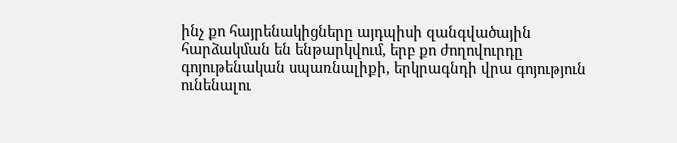ինչ քո հայրենակիցները այդպիսի զանգվածային հարձակման են ենթարկվում, երբ քո ժողովուրդը գոյութենական սպառնալիքի, երկրագնդի վրա գոյություն ունենալու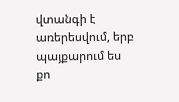վտանգի է առերեսվում, երբ պայքարում ես քո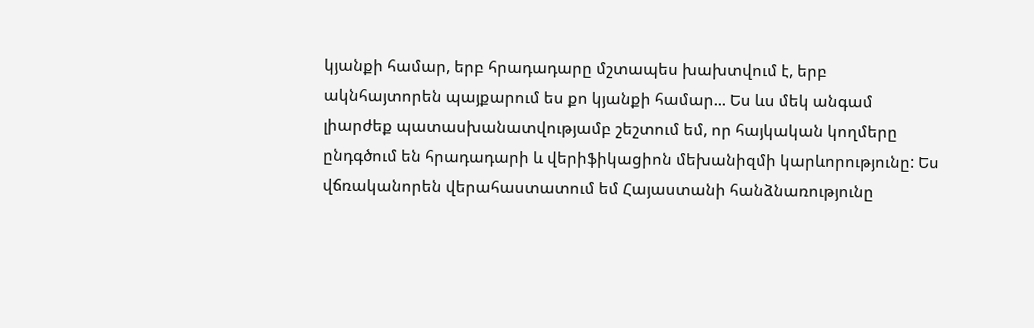կյանքի համար, երբ հրադադարը մշտապես խախտվում է, երբ ակնհայտորեն պայքարում ես քո կյանքի համար... Ես ևս մեկ անգամ լիարժեք պատասխանատվությամբ շեշտում եմ, որ հայկական կողմերը ընդգծում են հրադադարի և վերիֆիկացիոն մեխանիզմի կարևորությունը: Ես վճռականորեն վերահաստատում եմ Հայաստանի հանձնառությունը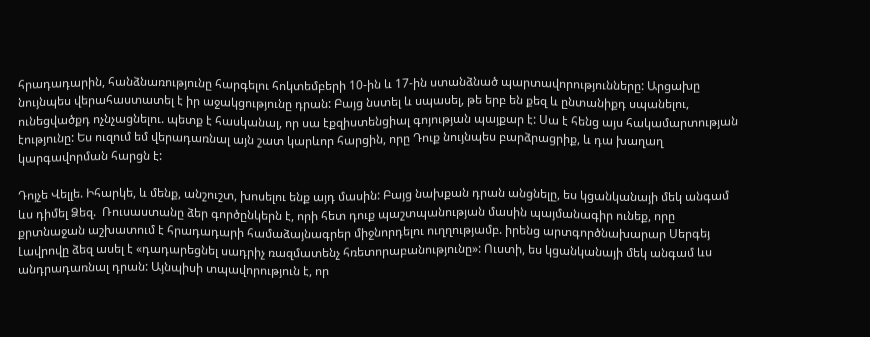հրադադարին, հանձնառությունը հարգելու հոկտեմբերի 10-ին և 17-ին ստանձնած պարտավորությունները: Արցախը նույնպես վերահաստատել է իր աջակցությունը դրան: Բայց նստել և սպասել, թե երբ են քեզ և ընտանիքդ սպանելու, ունեցվածքդ ոչնչացնելու. պետք է հասկանալ, որ սա էքզիստենցիալ գոյության պայքար է: Սա է հենց այս հակամարտության էությունը: Ես ուզում եմ վերադառնալ այն շատ կարևոր հարցին, որը Դուք նույնպես բարձրացրիք, և դա խաղաղ կարգավորման հարցն է:

Դոյչե Վելլե. Իհարկե, և մենք, անշուշտ, խոսելու ենք այդ մասին: Բայց նախքան դրան անցնելը, ես կցանկանայի մեկ անգամ ևս դիմել Ձեզ.  Ռուսաստանը ձեր գործընկերն է, որի հետ դուք պաշտպանության մասին պայմանագիր ունեք, որը քրտնաջան աշխատում է հրադադարի համաձայնագրեր միջնորդելու ուղղությամբ. իրենց արտգործնախարար Սերգեյ Լավրովը ձեզ ասել է «դադարեցնել սադրիչ ռազմատենչ հռետորաբանությունը»: Ուստի, ես կցանկանայի մեկ անգամ ևս անդրադառնալ դրան: Այնպիսի տպավորություն է, որ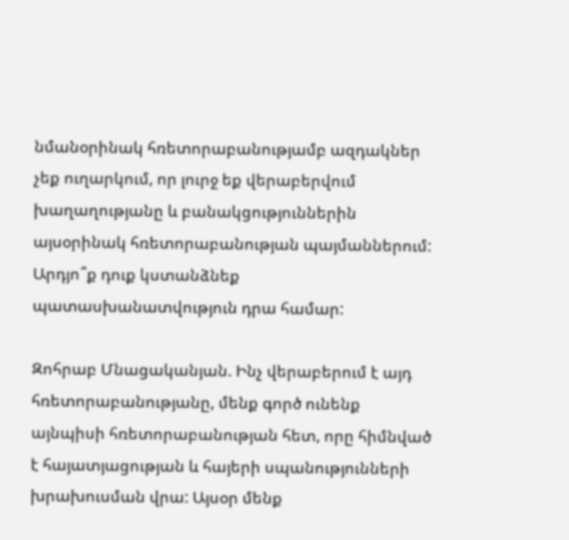նմանօրինակ հռետորաբանությամբ ազդակներ չեք ուղարկում, որ լուրջ եք վերաբերվում խաղաղությանը և բանակցություններին այսօրինակ հռետորաբանության պայմաններում: Արդյո՞ք դուք կստանձնեք պատասխանատվություն դրա համար:

Զոհրաբ Մնացականյան. Ինչ վերաբերում է այդ հռետորաբանությանը, մենք գործ ունենք այնպիսի հռետորաբանության հետ, որը հիմնված է հայատյացության և հայերի սպանությունների խրախուսման վրա: Այսօր մենք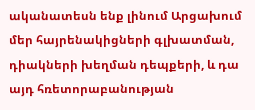ականատեսն ենք լինում Արցախում մեր հայրենակիցների գլխատման, դիակների խեղման դեպքերի, և դա այդ հռետորաբանության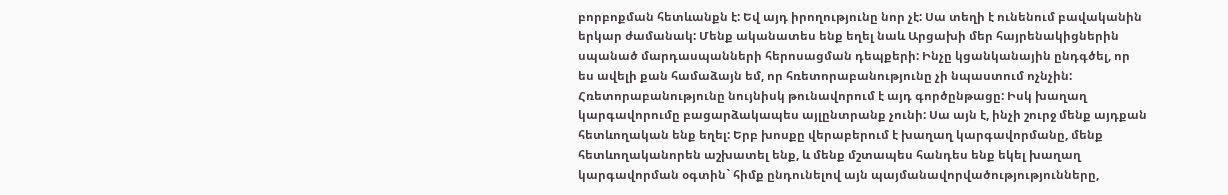բորբոքման հետևանքն է: Եվ այդ իրողությունը նոր չէ: Սա տեղի է ունենում բավականին երկար ժամանակ: Մենք ականատես ենք եղել նաև Արցախի մեր հայրենակիցներին սպանած մարդասպանների հերոսացման դեպքերի: Ինչը կցանկանային ընդգծել, որ ես ավելի քան համաձայն եմ, որ հռետորաբանությունը չի նպաստում ոչնչին: Հռետորաբանությունը նույնիսկ թունավորում է այդ գործընթացը: Իսկ խաղաղ կարգավորումը բացարձակապես այլընտրանք չունի: Սա այն է, ինչի շուրջ մենք այդքան հետևողական ենք եղել: Երբ խոսքը վերաբերում է խաղաղ կարգավորմանը, մենք հետևողականորեն աշխատել ենք, և մենք մշտապես հանդես ենք եկել խաղաղ կարգավորման օգտին` հիմք ընդունելով այն պայմանավորվածությությունները,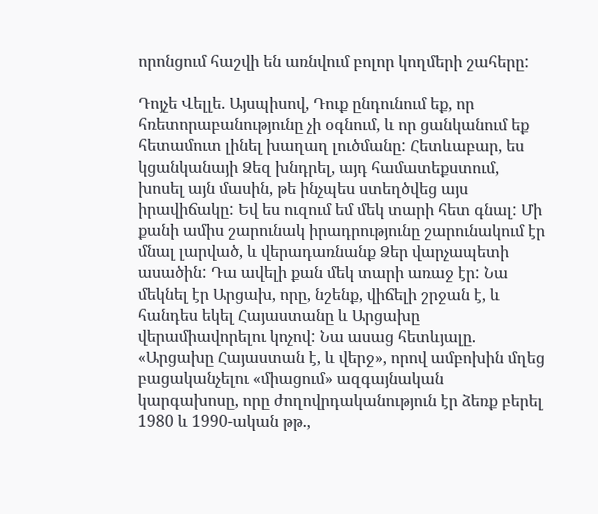որոնցում հաշվի են առնվում բոլոր կողմերի շահերը:

Դոյչե Վելլե. Այսպիսով, Դուք ընդունում եք, որ հռետորաբանությունը չի օգնում, և որ ցանկանում եք հետամուտ լինել խաղաղ լուծմանը: Հետևաբար, ես կցանկանայի Ձեզ խնդրել, այդ համատեքստում, խոսել այն մասին, թե ինչպես ստեղծվեց այս իրավիճակը: Եվ ես ուզում եմ մեկ տարի հետ գնալ: Մի քանի ամիս շարունակ իրադրությունը շարունակում էր մնալ լարված, և վերադառնանք Ձեր վարչապետի ասածին: Դա ավելի քան մեկ տարի առաջ էր: Նա մեկնել էր Արցախ, որը, նշենք, վիճելի շրջան է, և հանդես եկել Հայաստանը և Արցախը վերամիավորելու կոչով: Նա ասաց հետևյալը. «Արցախը Հայաստան է, և վերջ», որով ամբոխին մղեց բացականչելու «միացում» ազգայնական կարգախոսը, որը ժողովրդականություն էր ձեռք բերել 1980 և 1990-ական թթ.,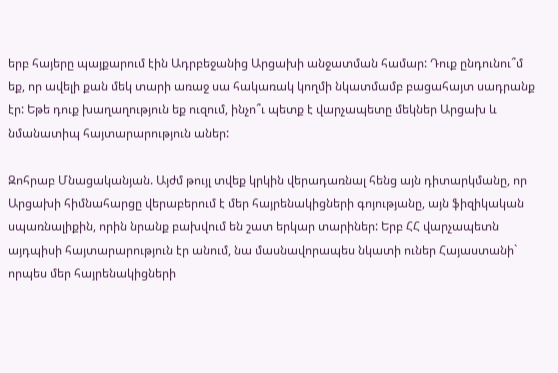երբ հայերը պայքարում էին Ադրբեջանից Արցախի անջատման համար: Դուք ընդունու՞մ եք, որ ավելի քան մեկ տարի առաջ սա հակառակ կողմի նկատմամբ բացահայտ սադրանք էր: Եթե դուք խաղաղություն եք ուզում, ինչո՞ւ պետք է վարչապետը մեկներ Արցախ և նմանատիպ հայտարարություն աներ:

Զոհրաբ Մնացականյան. Այժմ թույլ տվեք կրկին վերադառնալ հենց այն դիտարկմանը, որ Արցախի հիմնահարցը վերաբերում է մեր հայրենակիցների գոյությանը, այն ֆիզիկական սպառնալիքին, որին նրանք բախվում են շատ երկար տարիներ: Երբ ՀՀ վարչապետն այդպիսի հայտարարություն էր անում, նա մասնավորապես նկատի ուներ Հայաստանի` որպես մեր հայրենակիցների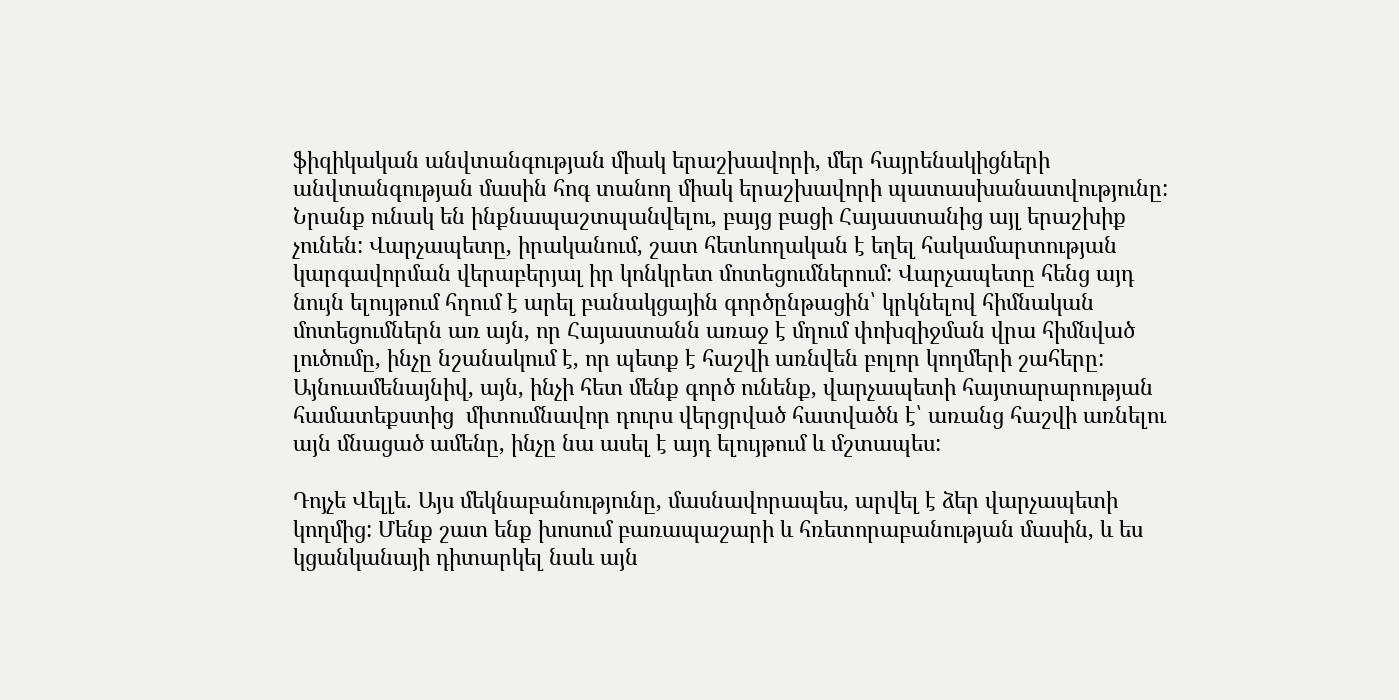ֆիզիկական անվտանգության միակ երաշխավորի, մեր հայրենակիցների անվտանգության մասին հոգ տանող միակ երաշխավորի պատասխանատվությունը: Նրանք ունակ են ինքնապաշտպանվելու, բայց բացի Հայաստանից այլ երաշխիք չունեն: Վարչապետը, իրականում, շատ հետևողական է եղել հակամարտության կարգավորման վերաբերյալ իր կոնկրետ մոտեցումներում: Վարչապետը հենց այդ նույն ելույթում հղում է արել բանակցային գործընթացին՝ կրկնելով հիմնական մոտեցումներն առ այն, որ Հայաստանն առաջ է մղում փոխզիջման վրա հիմնված լուծումը, ինչը նշանակում է, որ պետք է հաշվի առնվեն բոլոր կողմերի շահերը: Այնուամենայնիվ, այն, ինչի հետ մենք գործ ունենք, վարչապետի հայտարարության համատեքստից  միտումնավոր դուրս վերցրված հատվածն է՝ առանց հաշվի առնելու այն մնացած ամենը, ինչը նա ասել է այդ ելույթում և մշտապես:

Դոյչե Վելլե. Այս մեկնաբանությունը, մասնավորապես, արվել է ձեր վարչապետի կողմից: Մենք շատ ենք խոսում բառապաշարի և հռետորաբանության մասին, և ես կցանկանայի դիտարկել նաև այն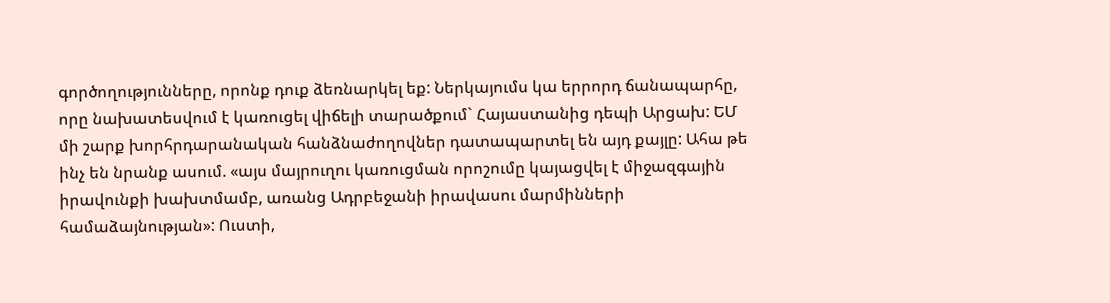գործողությունները, որոնք դուք ձեռնարկել եք: Ներկայումս կա երրորդ ճանապարհը, որը նախատեսվում է կառուցել վիճելի տարածքում` Հայաստանից դեպի Արցախ: ԵՄ մի շարք խորհրդարանական հանձնաժողովներ դատապարտել են այդ քայլը: Ահա թե ինչ են նրանք ասում. «այս մայրուղու կառուցման որոշումը կայացվել է միջազգային իրավունքի խախտմամբ, առանց Ադրբեջանի իրավասու մարմինների համաձայնության»: Ուստի,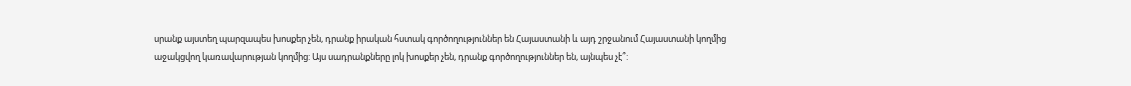սրանք այստեղ պարզապես խոսքեր չեն, դրանք իրական հստակ գործողություններ են Հայաստանի և այդ շրջանում Հայաստանի կողմից աջակցվող կառավարության կողմից: Այս սադրանքները լոկ խոսքեր չեն, դրանք գործողություններ են, այնպես չէ՞: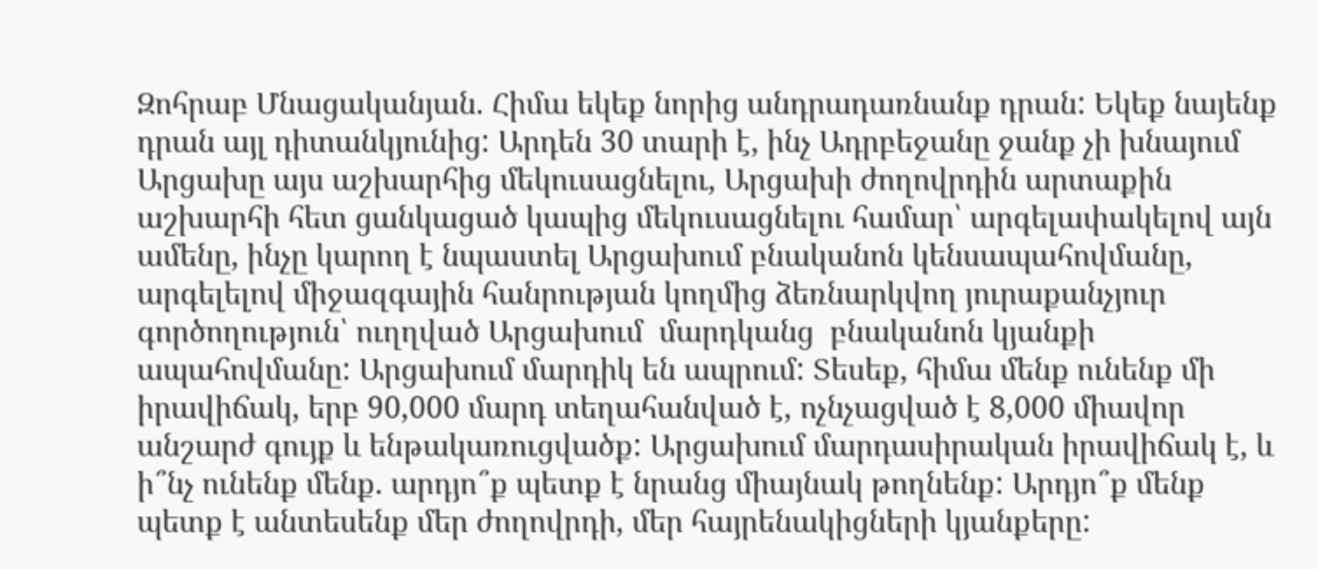Զոհրաբ Մնացականյան. Հիմա եկեք նորից անդրադառնանք դրան: Եկեք նայենք դրան այլ դիտանկյունից: Արդեն 30 տարի է, ինչ Ադրբեջանը ջանք չի խնայում Արցախը այս աշխարհից մեկուսացնելու, Արցախի ժողովրդին արտաքին աշխարհի հետ ցանկացած կապից մեկուսացնելու համար՝ արգելափակելով այն ամենը, ինչը կարող է նպաստել Արցախում բնականոն կենսապահովմանը, արգելելով միջազգային հանրության կողմից ձեռնարկվող յուրաքանչյուր գործողություն՝ ուղղված Արցախում  մարդկանց  բնականոն կյանքի ապահովմանը: Արցախում մարդիկ են ապրում: Տեսեք, հիմա մենք ունենք մի իրավիճակ, երբ 90,000 մարդ տեղահանված է, ոչնչացված է 8,000 միավոր անշարժ գույք և ենթակառուցվածք: Արցախում մարդասիրական իրավիճակ է, և ի՞նչ ունենք մենք. արդյո՞ք պետք է նրանց միայնակ թողնենք: Արդյո՞ք մենք պետք է անտեսենք մեր ժողովրդի, մեր հայրենակիցների կյանքերը: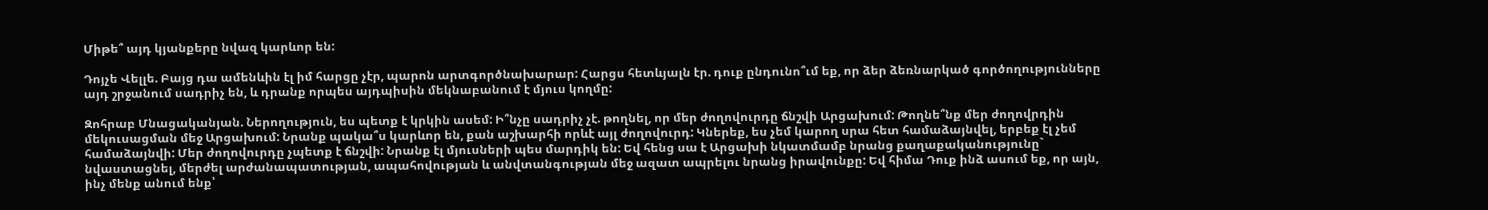Միթե՞ այդ կյանքերը նվազ կարևոր են:

Դոյչե Վելլե. Բայց դա ամենևին էլ իմ հարցը չէր, պարոն արտգործնախարար: Հարցս հետևյալն էր. դուք ընդունո՞ւմ եք, որ ձեր ձեռնարկած գործողությունները այդ շրջանում սադրիչ են, և դրանք որպես այդպիսին մեկնաբանում է մյուս կողմը:

Զոհրաբ Մնացականյան. Ներողություն, ես պետք է կրկին ասեմ: Ի՞նչը սադրիչ չէ. թողնել, որ մեր ժողովուրդը ճնշվի Արցախում: Թողնե՞նք մեր ժողովրդին մեկուսացման մեջ Արցախում: Նրանք պակա՞ս կարևոր են, քան աշխարհի որևէ այլ ժողովուրդ: Կներեք, ես չեմ կարող սրա հետ համաձայնվել, երբեք էլ չեմ համաձայնվի: Մեր ժողովուրդը չպետք է ճնշվի: Նրանք էլ մյուսների պես մարդիկ են: Եվ հենց սա է Արցախի նկատմամբ նրանց քաղաքականությունը` նվաստացնել, մերժել արժանապատության, ապահովության և անվտանգության մեջ ազատ ապրելու նրանց իրավունքը: Եվ հիմա Դուք ինձ ասում եք, որ այն, ինչ մենք անում ենք՝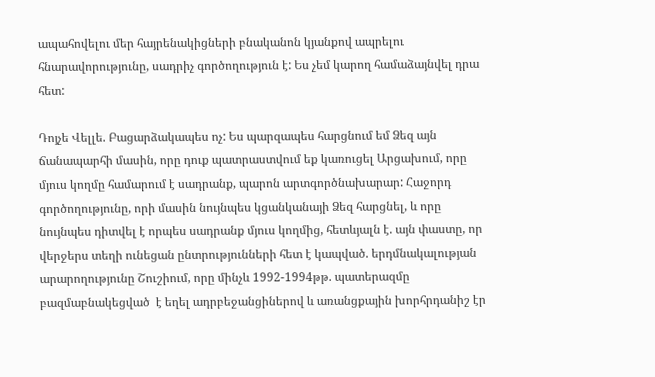ապահովելու մեր հայրենակիցների բնականոն կյանքով ապրելու հնարավորությունը, սադրիչ գործողություն է: Ես չեմ կարող համաձայնվել դրա հետ:

Դոյչե Վելլե. Բացարձակապես ոչ: Ես պարզապես հարցնում եմ Ձեզ այն ճանապարհի մասին, որը դուք պատրաստվում եք կառուցել Արցախում, որը մյուս կողմը համարում է սադրանք, պարոն արտգործնախարար: Հաջորդ գործողությունը, որի մասին նույնպես կցանկանայի Ձեզ հարցնել, և որը նույնպես դիտվել է որպես սադրանք մյուս կողմից, հետևյալն է. այն փաստը, որ վերջերս տեղի ունեցան ընտրությունների հետ է կապված. երդմնակալության արարողությունը Շուշիում, որը մինչև 1992-1994թթ. պատերազմը բազմաբնակեցված  է եղել ադրբեջանցիներով և առանցքային խորհրդանիշ էր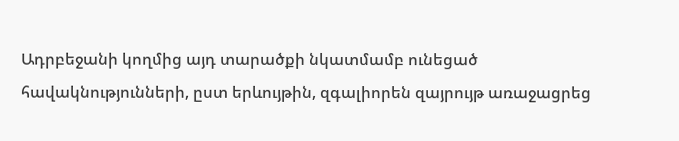Ադրբեջանի կողմից այդ տարածքի նկատմամբ ունեցած հավակնությունների, ըստ երևույթին, զգալիորեն զայրույթ առաջացրեց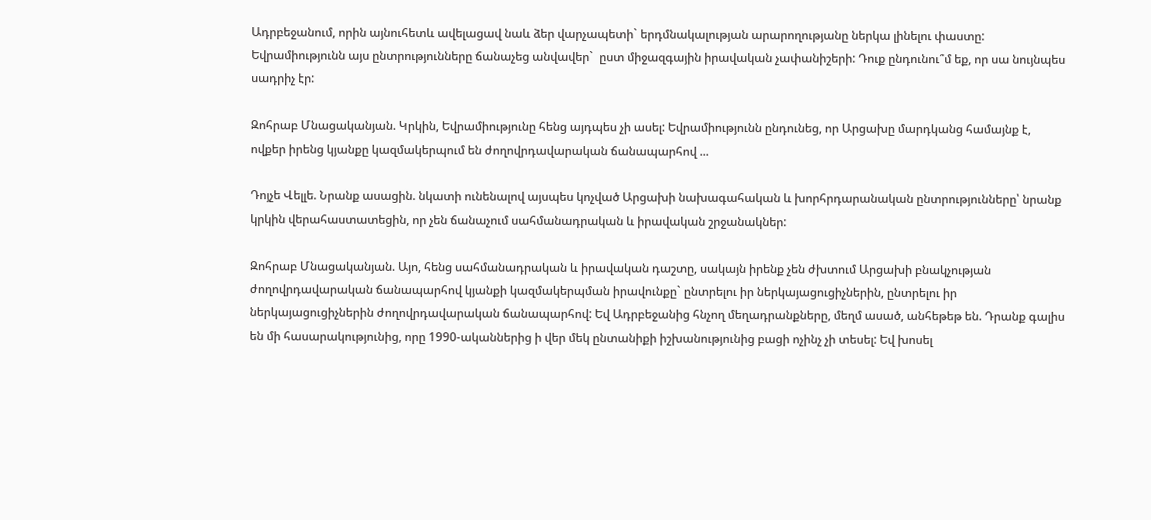Ադրբեջանում, որին այնուհետև ավելացավ նաև ձեր վարչապետի` երդմնակալության արարողությանը ներկա լինելու փաստը: Եվրամիությունն այս ընտրությունները ճանաչեց անվավեր`  ըստ միջազգային իրավական չափանիշերի: Դուք ընդունու՞մ եք, որ սա նույնպես սադրիչ էր:

Զոհրաբ Մնացականյան. Կրկին, Եվրամիությունը հենց այդպես չի ասել: Եվրամիությունն ընդունեց, որ Արցախը մարդկանց համայնք է, ովքեր իրենց կյանքը կազմակերպում են ժողովրդավարական ճանապարհով ...

Դոյչե Վելլե. Նրանք ասացին. նկատի ունենալով այսպես կոչված Արցախի նախագահական և խորհրդարանական ընտրությունները՝ նրանք կրկին վերահաստատեցին, որ չեն ճանաչում սահմանադրական և իրավական շրջանակներ:

Զոհրաբ Մնացականյան. Այո, հենց սահմանադրական և իրավական դաշտը, սակայն իրենք չեն ժխտում Արցախի բնակչության ժողովրդավարական ճանապարհով կյանքի կազմակերպման իրավունքը` ընտրելու իր ներկայացուցիչներին, ընտրելու իր ներկայացուցիչներին ժողովրդավարական ճանապարհով: Եվ Ադրբեջանից հնչող մեղադրանքները, մեղմ ասած, անհեթեթ են. Դրանք գալիս են մի հասարակությունից, որը 1990-ականներից ի վեր մեկ ընտանիքի իշխանությունից բացի ոչինչ չի տեսել: Եվ խոսել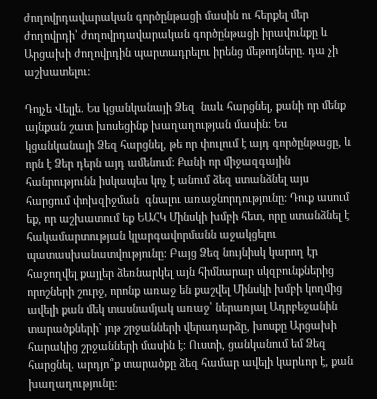ժողովրդավարական գործընթացի մասին ու հերքել մեր ժողովրդի՝ ժողովրդավարական գործընթացի իրավունքը և Արցախի ժողովրդին պարտադրելու իրենց մեթոդները. դա չի աշխատելու:

Դոյչե Վելլե. Ես կցանկանայի Ձեզ  նաև հարցնել, քանի որ մենք այնքան շատ խոսեցինք խաղաղության մասին: Ես կցանկանայի Ձեզ հարցնել, թե որ փուլում է այդ գործընթացը, և որն է Ձեր դերն այդ ամենում: Քանի որ միջազգային հանրությունն իսկապես կոչ է անում ձեզ ստանձնել այս հարցում փոխզիջման  գնալու առաջնորդությունը: Դուք ասում եք, որ աշխատում եք ԵԱՀԿ Մինսկի խմբի հետ, որը ստանձնել է հակամարտության կլարգավորմանն աջակցելու պատասխանատվությունը: Բայց Ձեզ նույնիսկ կարող էր հաջողվել քայլեր ձեռնարկել այն հիմնարար սկզբունքներից որոշների շուրջ, որոնք առաջ են քաշվել Մինսկի խմբի կողմից ավելի քան մեկ տասնամյակ առաջ՝ ներառյալ Ադրբեջանին տարածքների` յոթ շրջանների վերադարձը, խոսքը Արցախի հարակից շրջանների մասին է: Ուստի, ցանկանում եմ Ձեզ հարցնել. արդյո՞ք տարածքը ձեզ համար ավելի կարևոր է, քան խաղաղությունը: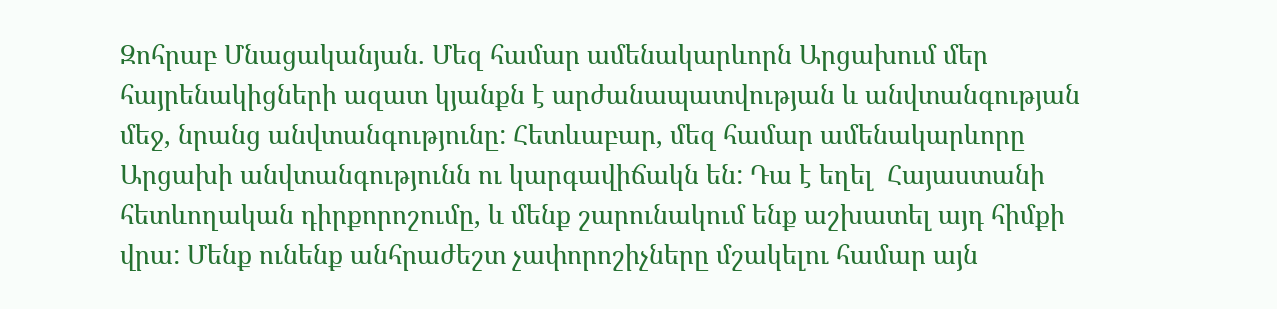Զոհրաբ Մնացականյան. Մեզ համար ամենակարևորն Արցախում մեր հայրենակիցների ազատ կյանքն է արժանապատվության և անվտանգության մեջ, նրանց անվտանգությունը: Հետևաբար, մեզ համար ամենակարևորը Արցախի անվտանգությունն ու կարգավիճակն են: Դա է եղել  Հայաստանի հետևողական դիրքորոշումը, և մենք շարունակում ենք աշխատել այդ հիմքի վրա: Մենք ունենք անհրաժեշտ չափորոշիչները մշակելու համար այն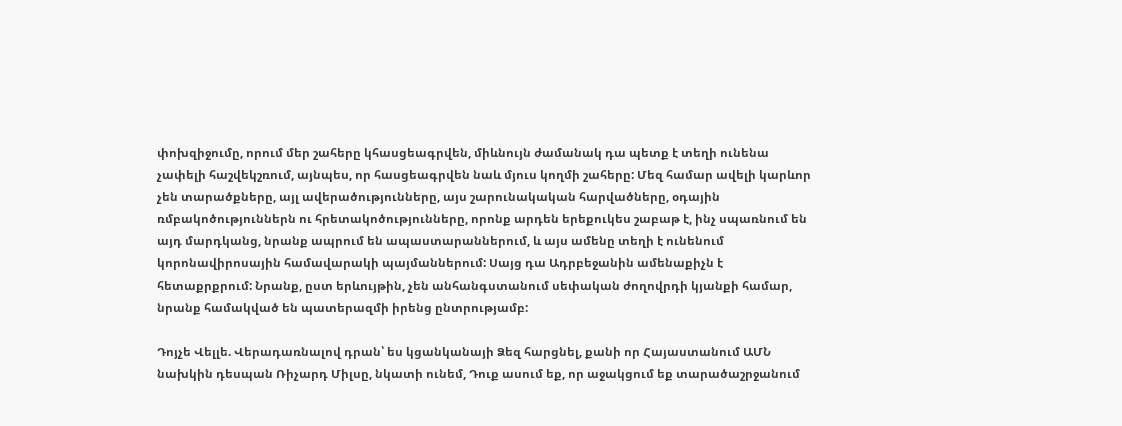փոխզիջումը, որում մեր շահերը կհասցեագրվեն, միևնույն ժամանակ դա պետք է տեղի ունենա չափելի հաշվեկշռում, այնպես, որ հասցեագրվեն նաև մյուս կողմի շահերը: Մեզ համար ավելի կարևոր չեն տարածքները, այլ ավերածությունները, այս շարունակական հարվածները, օդային ռմբակոծություններն ու հրետակոծությունները, որոնք արդեն երեքուկես շաբաթ է, ինչ սպառնում են այդ մարդկանց, նրանք ապրում են ապաստարաններում, և այս ամենը տեղի է ունենում կորոնավիրոսային համավարակի պայմաններում: Սայց դա Ադրբեջանին ամենաքիչն է հետաքրքրում: Նրանք, ըստ երևույթին, չեն անհանգստանում սեփական ժողովրդի կյանքի համար, նրանք համակված են պատերազմի իրենց ընտրությամբ:

Դոյչե Վելլե. Վերադառնալով դրան՝ ես կցանկանայի Ձեզ հարցնել, քանի որ Հայաստանում ԱՄՆ նախկին դեսպան Ռիչարդ Միլսը, նկատի ունեմ, Դուք ասում եք, որ աջակցում եք տարածաշրջանում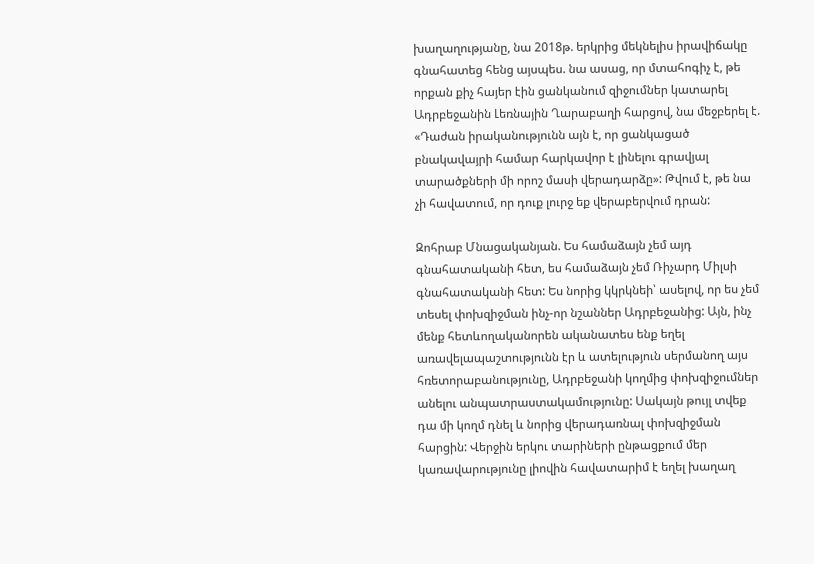խաղաղությանը, նա 2018թ. երկրից մեկնելիս իրավիճակը գնահատեց հենց այսպես. նա ասաց, որ մտահոգիչ է, թե որքան քիչ հայեր էին ցանկանում զիջումներ կատարել Ադրբեջանին Լեռնային Ղարաբաղի հարցով, նա մեջբերել է. «Դաժան իրականությունն այն է, որ ցանկացած բնակավայրի համար հարկավոր է լինելու գրավյալ տարածքների մի որոշ մասի վերադարձը»: Թվում է, թե նա չի հավատում, որ դուք լուրջ եք վերաբերվում դրան:

Զոհրաբ Մնացականյան. Ես համաձայն չեմ այդ գնահատականի հետ, ես համաձայն չեմ Ռիչարդ Միլսի գնահատականի հետ: Ես նորից կկրկնեի՝ ասելով, որ ես չեմ տեսել փոխզիջման ինչ-որ նշաններ Ադրբեջանից: Այն, ինչ մենք հետևողականորեն ականատես ենք եղել առավելապաշտությունն էր և ատելություն սերմանող այս հռետորաբանությունը, Ադրբեջանի կողմից փոխզիջումներ անելու անպատրաստակամությունը: Սակայն թույլ տվեք դա մի կողմ դնել և նորից վերադառնալ փոխզիջման հարցին: Վերջին երկու տարիների ընթացքում մեր կառավարությունը լիովին հավատարիմ է եղել խաղաղ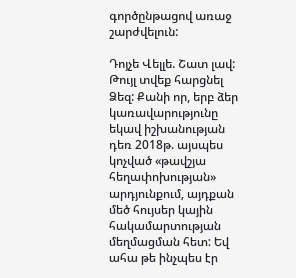գործընթացով առաջ շարժվելուն:

Դոյչե Վելլե. Շատ լավ: Թույլ տվեք հարցնել Ձեզ: Քանի որ, երբ ձեր կառավարությունը եկավ իշխանության դեռ 2018թ. այսպես կոչված «թավշյա հեղափոխության» արդյունքում, այդքան մեծ հույսեր կային հակամարտության մեղմացման հետ: Եվ ահա թե ինչպես էր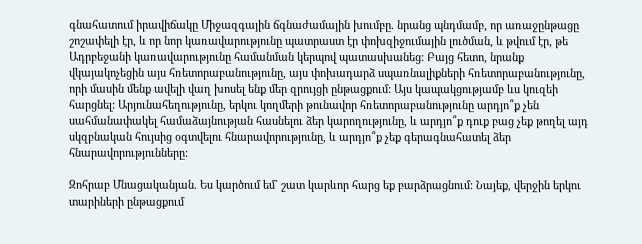գնահատում իրավիճակը Միջազգային ճգնաժամային խումբը. նրանց պնդմամբ, որ առաջընթացը շոշափելի էր, և որ նոր կառավարությունը պատրաստ էր փոխզիջումային լուծման, և թվում էր, թե Ադրբեջանի կառավարությունը համանման կերպով պատասխանեց: Բայց հետո, նրանք վկայակոչեցին այս հռետորաբանությունը, այս փոխադարձ սպառնալիքների հռետորաբանությունը, որի մասին մենք ավելի վաղ խոսել ենք մեր զրույցի ընթացքում: Այս կապակցությամբ ևս կուզեի հարցնել: Արյունահեղությունը, երկու կողմերի թունավոր հռետորաբանությունը արդյո՞ք չեն սահմանափակել համաձայնության հասնելու ձեր կարողությունը, և արդյո՞ք դուք բաց չեք թողել այդ սկզբնական հույսից օգտվելու հնարավորությունը, և արդյո՞ք չեք գերագնահատել ձեր հնարավորությունները:

Զոհրաբ Մնացականյան. Ես կարծում եմ` շատ կարևոր հարց եք բարձրացնում: Նայեք, վերջին երկու տարիների ընթացքում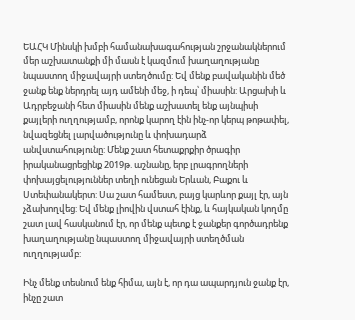ԵԱՀԿ Մինսկի խմբի համանախագահության շրջանակներում մեր աշխատանքի մի մասն է կազմում խաղաղությանը նպաստող միջավայրի ստեղծումը: Եվ մենք բավականին մեծ ջանք ենք ներդրել այդ ամենի մեջ, ի դեպ՝ միասին: Արցախի և Ադրբեջանի հետ միասին մենք աշխատել ենք այնպիսի քայլերի ուղղությամբ, որոնք կարող էին ինչ-որ կերպ թոթափել, նվազեցնել լարվածությունը և փոխադարձ անվստահությունը: Մենք շատ հետաքրքիր ծրագիր իրականացրեցինք 2019թ. աշնանը, երբ լրագրողների փոխայցելություններ տեղի ունեցան Երևան, Բաքու և Ստեփանակերտ: Սա շատ համեստ, բայց կարևոր քայլ էր, այն չձախողվեց: Եվ մենք լիովին վստահ էինք, և հայկական կողմը շատ լավ հասկանում էր, որ մենք պետք է ջանքեր գործադրենք խաղաղությանը նպաստող միջավայրի ստեղծման ուղղությամբ:

Ինչ մենք տեսնում ենք հիմա, այն է, որ դա ապարդյուն ջանք էր, ինչը շատ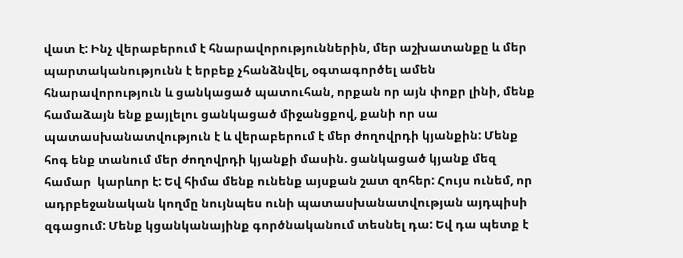վատ է: Ինչ վերաբերում է հնարավորություններին, մեր աշխատանքը և մեր պարտականությունն է երբեք չհանձնվել, օգտագործել ամեն հնարավորություն և ցանկացած պատուհան, որքան որ այն փոքր լինի, մենք համաձայն ենք քայլելու ցանկացած միջանցքով, քանի որ սա պատասխանատվություն է և վերաբերում է մեր ժողովրդի կյանքին: Մենք հոգ ենք տանում մեր ժողովրդի կյանքի մասին. ցանկացած կյանք մեզ համար  կարևոր է: Եվ հիմա մենք ունենք այսքան շատ զոհեր: Հույս ունեմ, որ ադրբեջանական կողմը նույնպես ունի պատասխանատվության այդպիսի զգացում: Մենք կցանկանայինք գործնականում տեսնել դա: Եվ դա պետք է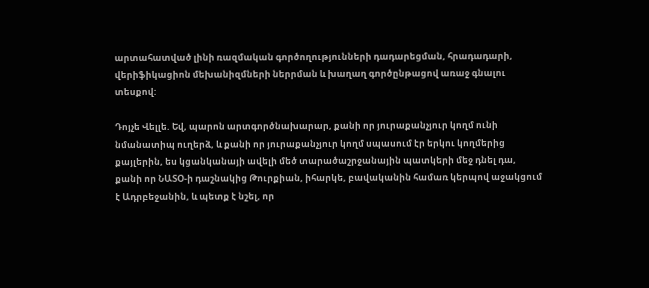արտահատված լինի ռազմական գործողությունների դադարեցման, հրադադարի, վերիֆիկացիոն մեխանիզմների ներրման և խաղաղ գործընթացով առաջ գնալու տեսքով:

Դոյչե Վելլե. Եվ, պարոն արտգործնախարար, քանի որ յուրաքանչյուր կողմ ունի նմանատիպ ուղերձ, և քանի որ յուրաքանչյուր կողմ սպասում էր երկու կողմերից քայլերին, ես կցանկանայի ավելի մեծ տարածաշրջանային պատկերի մեջ դնել դա, քանի որ ՆԱՏՕ-ի դաշնակից Թուրքիան, իհարկե, բավականին համառ կերպով աջակցում է Ադրբեջանին, և պետք է նշել, որ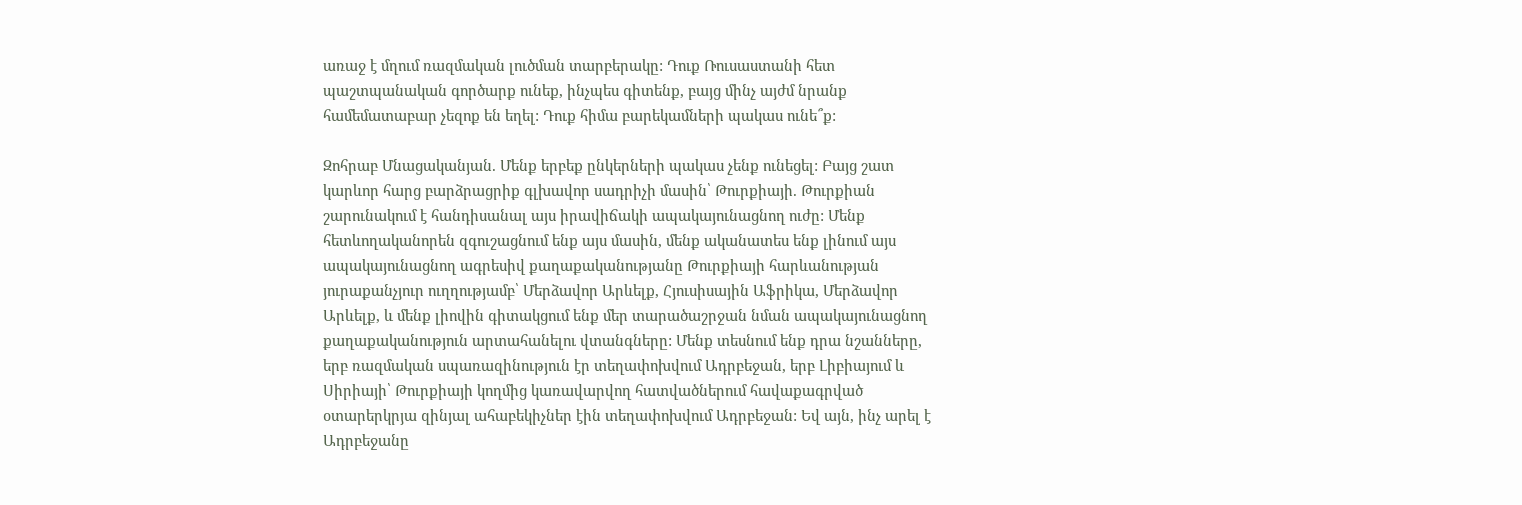առաջ է մղում ռազմական լուծման տարբերակը: Դուք Ռուսաստանի հետ պաշտպանական գործարք ունեք, ինչպես գիտենք, բայց մինչ այժմ նրանք համեմատաբար չեզոք են եղել: Դուք հիմա բարեկամների պակաս ունե՞ք:

Զոհրաբ Մնացականյան. Մենք երբեք ընկերների պակաս չենք ունեցել: Բայց շատ կարևոր հարց բարձրացրիք գլխավոր սադրիչի մասին՝ Թուրքիայի. Թուրքիան շարունակում է հանդիսանալ այս իրավիճակի ապակայունացնող ուժը: Մենք հետևողականորեն զգուշացնում ենք այս մասին, մենք ականատես ենք լինում այս ապակայունացնող ագրեսիվ քաղաքականությանը Թուրքիայի հարևանության յուրաքանչյուր ուղղությամբ՝ Մերձավոր Արևելք, Հյուսիսային Աֆրիկա, Մերձավոր Արևելք, և մենք լիովին գիտակցում ենք մեր տարածաշրջան նման ապակայունացնող քաղաքականություն արտահանելու վտանգները: Մենք տեսնում ենք դրա նշանները, երբ ռազմական սպառազինություն էր տեղափոխվում Ադրբեջան, երբ Լիբիայում և Սիրիայի՝ Թուրքիայի կողմից կառավարվող հատվածներում հավաքագրված օտարերկրյա զինյալ ահաբեկիչներ էին տեղափոխվում Ադրբեջան: Եվ այն, ինչ արել է Ադրբեջանը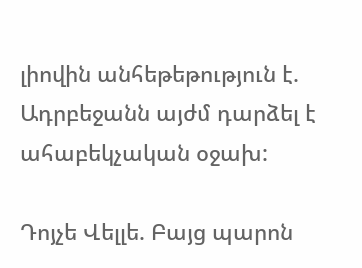լիովին անհեթեթություն է. Ադրբեջանն այժմ դարձել է ահաբեկչական օջախ:

Դոյչե Վելլե. Բայց պարոն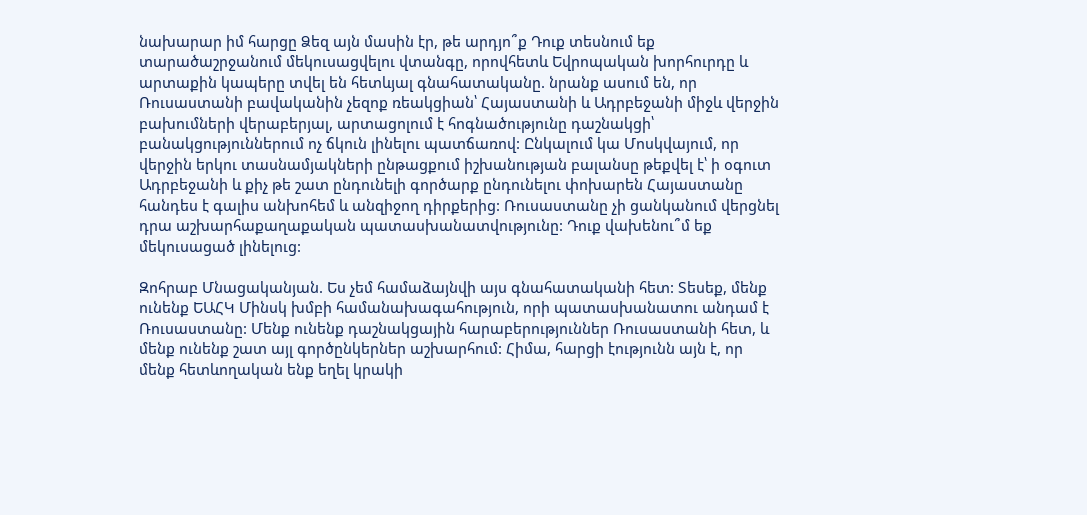նախարար իմ հարցը Ձեզ այն մասին էր, թե արդյո՞ք Դուք տեսնում եք տարածաշրջանում մեկուսացվելու վտանգը, որովհետև Եվրոպական խորհուրդը և արտաքին կապերը տվել են հետևյալ գնահատականը. նրանք ասում են, որ Ռուսաստանի բավականին չեզոք ռեակցիան՝ Հայաստանի և Ադրբեջանի միջև վերջին բախումների վերաբերյալ, արտացոլում է հոգնածությունը դաշնակցի՝ բանակցություններում ոչ ճկուն լինելու պատճառով: Ընկալում կա Մոսկվայում, որ  վերջին երկու տասնամյակների ընթացքում իշխանության բալանսը թեքվել է՝ ի օգուտ Ադրբեջանի և քիչ թե շատ ընդունելի գործարք ընդունելու փոխարեն Հայաստանը հանդես է գալիս անխոհեմ և անզիջող դիրքերից: Ռուսաստանը չի ցանկանում վերցնել դրա աշխարհաքաղաքական պատասխանատվությունը: Դուք վախենու՞մ եք մեկուսացած լինելուց:

Զոհրաբ Մնացականյան. Ես չեմ համաձայնվի այս գնահատականի հետ: Տեսեք, մենք ունենք ԵԱՀԿ Մինսկ խմբի համանախագահություն, որի պատասխանատու անդամ է Ռուսաստանը: Մենք ունենք դաշնակցային հարաբերություններ Ռուսաստանի հետ, և մենք ունենք շատ այլ գործընկերներ աշխարհում: Հիմա, հարցի էությունն այն է, որ մենք հետևողական ենք եղել կրակի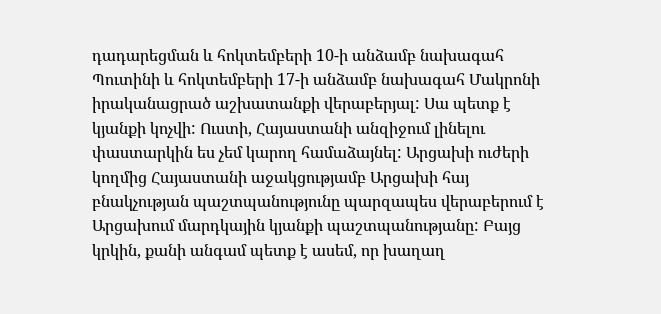դադարեցման և հոկտեմբերի 10-ի անձամբ նախագահ Պուտինի և հոկտեմբերի 17-ի անձամբ նախագահ Մակրոնի իրականացրած աշխատանքի վերաբերյալ: Սա պետք է կյանքի կոչվի: Ուստի, Հայաստանի անզիջում լինելու փաստարկին ես չեմ կարող համաձայնել: Արցախի ուժերի կողմից Հայաստանի աջակցությամբ Արցախի հայ բնակչության պաշտպանությունը պարզապես վերաբերում է Արցախում մարդկային կյանքի պաշտպանությանը: Բայց կրկին, քանի անգամ պետք է ասեմ, որ խաղաղ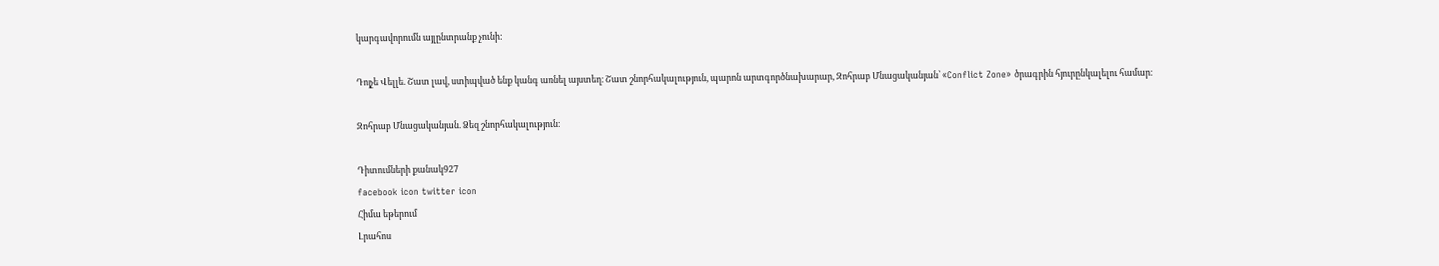կարգավորումն այլընտրանք չունի:

Դոյչե Վելլե. Շատ լավ, ստիպված ենք կանգ առնել այստեղ։ Շատ շնորհակալություն, պարոն արտգործնախարար, Զոհրաբ Մնացականյան՝ «Conflict Zone» ծրագրին հյուրընկալելու համար։

Զոհրաբ Մնացականյան. Ձեզ շնորհակալություն։

Դիտումների քանակ927
facebook icon twitter icon
Հիմա եթերում
Լրահոս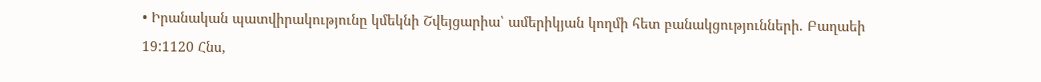• Իրանական պատվիրակությունը կմեկնի Շվեյցարիա՝ ամերիկյան կողմի հետ բանակցությունների. Բաղաեի 19:1120 Հնս,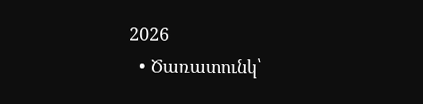2026
  • Ծառատունկ՝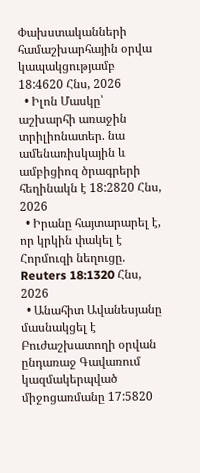Փախստականների համաշխարհային օրվա կապակցությամբ 18:4620 Հնս, 2026
  • Իլոն Մասկը՝ աշխարհի առաջին տրիլիոնատեր. նա ամենառիսկային և ամբիցիոզ ծրագրերի հեղինակն է 18:2820 Հնս, 2026
  • Իրանը հայտարարել է, որ կրկին փակել է Հորմուզի նեղուցը. Reuters 18:1320 Հնս, 2026
  • Անահիտ Ավանեսյանը մասնակցել է Բուժաշխատողի օրվան ընդառաջ Գավառում կազմակերպված միջոցառմանը 17:5820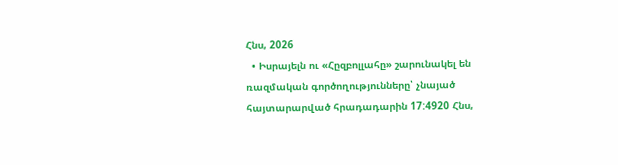Հնս, 2026
  • Իսրայելն ու «Հըզբոլլահը» շարունակել են ռազմական գործողությունները՝ չնայած հայտարարված հրադադարին 17:4920 Հնս,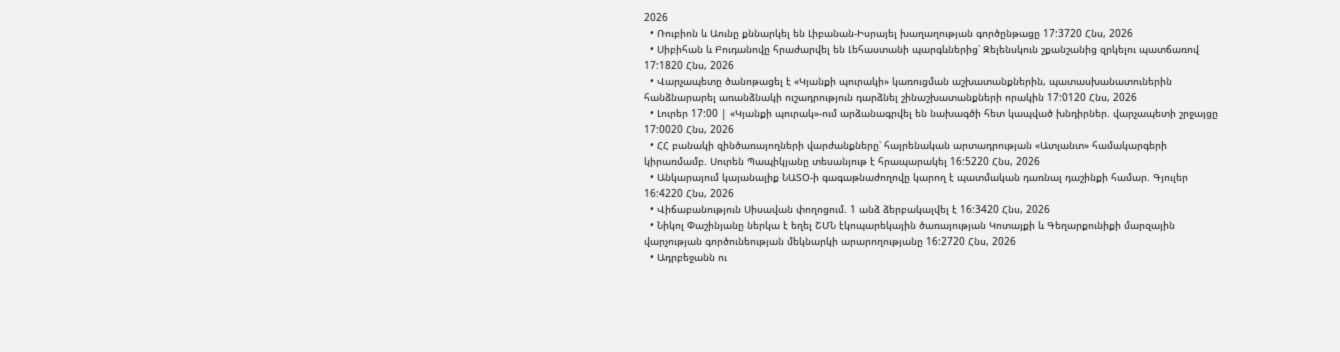2026
  • Ռուբիոն և Աունը քննարկել են Լիբանան-Իսրայել խաղաղության գործընթացը 17:3720 Հնս, 2026
  • Սիբիհան և Բուդանովը հրաժարվել են Լեհաստանի պարգևներից՝ Զելենսկուն շքանշանից զրկելու պատճառով 17:1820 Հնս, 2026
  • Վարչապետը ծանոթացել է «Կյանքի պուրակի» կառուցման աշխատանքներին, պատասխանատուներին հանձնարարել առանձնակի ուշադրություն դարձնել շինաշխատանքների որակին 17:0120 Հնս, 2026
  • Լուրեր 17:00 | «Կյանքի պուրակ»-ում արձանագրվել են նախագծի հետ կապված խնդիրներ. վարչապետի շրջայցը 17:0020 Հնս, 2026
  • ՀՀ բանակի զինծառայողների վարժանքները՝ հայրենական արտադրության «Ատլանտ» համակարգերի կիրառմամբ. Սուրեն Պապիկյանը տեսանյութ է հրապարակել 16:5220 Հնս, 2026
  • Անկարայում կայանալիք ՆԱՏՕ-ի գագաթնաժողովը կարող է պատմական դառնալ դաշինքի համար. Գյուլեր 16:4220 Հնս, 2026
  • Վիճաբանություն Սիսավան փողոցում. 1 անձ ձերբակալվել է 16:3420 Հնս, 2026
  • Նիկոլ Փաշինյանը ներկա է եղել ՇՄՆ էկոպարեկային ծառայության Կոտայքի և Գեղարքունիքի մարզային վարչության գործունեության մեկնարկի արարողությանը 16:2720 Հնս, 2026
  • Ադրբեջանն ու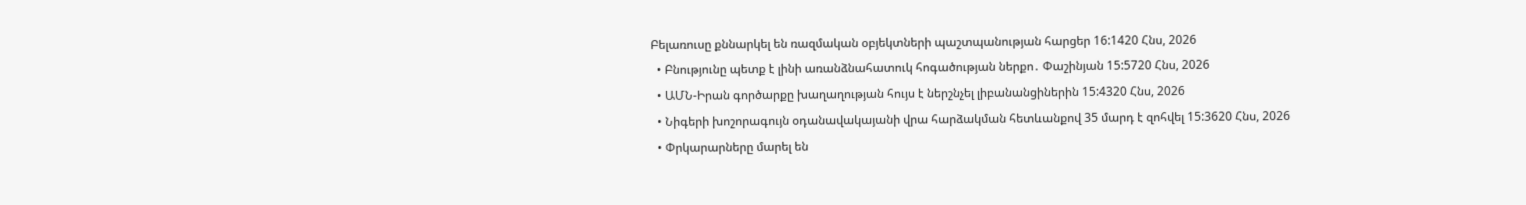Բելառուսը քննարկել են ռազմական օբյեկտների պաշտպանության հարցեր 16:1420 Հնս, 2026
  • Բնությունը պետք է լինի առանձնահատուկ հոգածության ներքո․ Փաշինյան 15:5720 Հնս, 2026
  • ԱՄՆ-Իրան գործարքը խաղաղության հույս է ներշնչել լիբանանցիներին 15:4320 Հնս, 2026
  • Նիգերի խոշորագույն օդանավակայանի վրա հարձակման հետևանքով 35 մարդ է զոհվել 15:3620 Հնս, 2026
  • Փրկարարները մարել են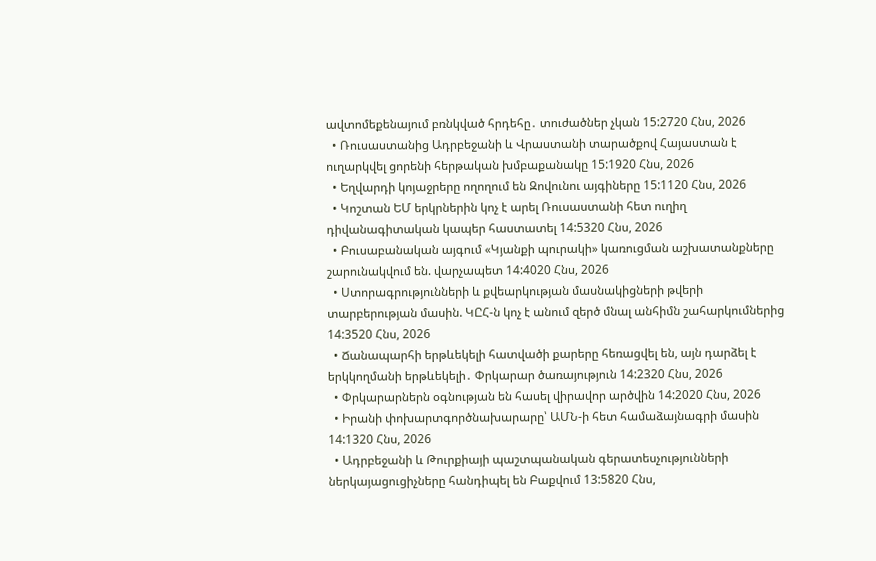ավտոմեքենայում բռնկված հրդեհը․ տուժածներ չկան 15:2720 Հնս, 2026
  • Ռուսաստանից Ադրբեջանի և Վրաստանի տարածքով Հայաստան է ուղարկվել ցորենի հերթական խմբաքանակը 15:1920 Հնս, 2026
  • Եղվարդի կոյաջրերը ողողում են Զովունու այգիները 15:1120 Հնս, 2026
  • Կոշտան ԵՄ երկրներին կոչ է արել Ռուսաստանի հետ ուղիղ դիվանագիտական կապեր հաստատել 14:5320 Հնս, 2026
  • Բուսաբանական այգում «Կյանքի պուրակի» կառուցման աշխատանքները շարունակվում են. վարչապետ 14:4020 Հնս, 2026
  • Ստորագրությունների և քվեարկության մասնակիցների թվերի տարբերության մասին. ԿԸՀ-ն կոչ է անում զերծ մնալ անհիմն շահարկումներից 14:3520 Հնս, 2026
  • Ճանապարհի երթևեկելի հատվածի քարերը հեռացվել են, այն դարձել է երկկողմանի երթևեկելի․ Փրկարար ծառայություն 14:2320 Հնս, 2026
  • Փրկարարներն օգնության են հասել վիրավոր արծվին 14:2020 Հնս, 2026
  • Իրանի փոխարտգործնախարարը՝ ԱՄՆ-ի հետ համաձայնագրի մասին 14:1320 Հնս, 2026
  • Ադրբեջանի և Թուրքիայի պաշտպանական գերատեսչությունների ներկայացուցիչները հանդիպել են Բաքվում 13:5820 Հնս,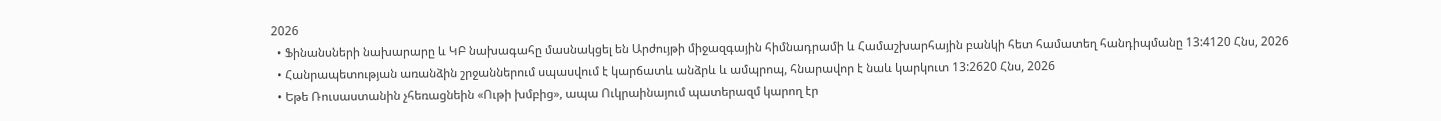2026
  • Ֆինանսների նախարարը և ԿԲ նախագահը մասնակցել են Արժույթի միջազգային հիմնադրամի և Համաշխարհային բանկի հետ համատեղ հանդիպմանը 13:4120 Հնս, 2026
  • Հանրապետության առանձին շրջաններում սպասվում է կարճատև անձրև և ամպրոպ, հնարավոր է նաև կարկուտ 13:2620 Հնս, 2026
  • Եթե Ռուսաստանին չհեռացնեին «Ութի խմբից», ապա Ուկրաինայում պատերազմ կարող էր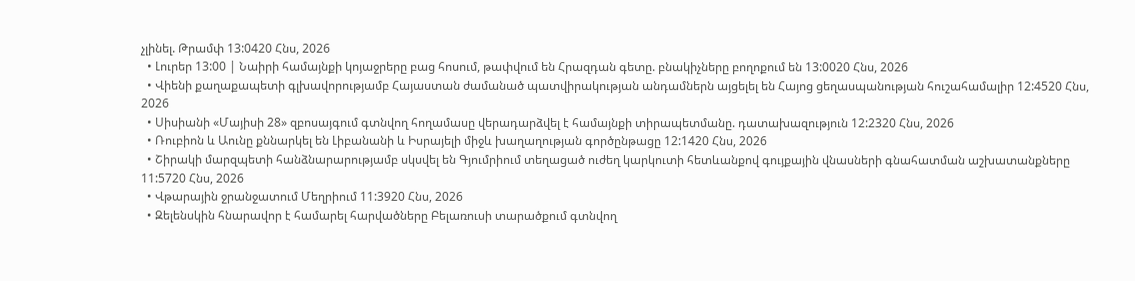չլինել. Թրամփ 13:0420 Հնս, 2026
  • Լուրեր 13:00 | Նաիրի համայնքի կոյաջրերը բաց հոսում, թափվում են Հրազդան գետը. բնակիչները բողոքում են 13:0020 Հնս, 2026
  • Վիենի քաղաքապետի գլխավորությամբ Հայաստան ժամանած պատվիրակության անդամներն այցելել են Հայոց ցեղասպանության հուշահամալիր 12:4520 Հնս, 2026
  • Սիսիանի «Մայիսի 28» զբոսայգում գտնվող հողամասը վերադարձվել է համայնքի տիրապետմանը. դատախազություն 12:2320 Հնս, 2026
  • Ռուբիոն և Աունը քննարկել են Լիբանանի և Իսրայելի միջև խաղաղության գործընթացը 12:1420 Հնս, 2026
  • Շիրակի մարզպետի հանձնարարությամբ սկսվել են Գյումրիում տեղացած ուժեղ կարկուտի հետևանքով գույքային վնասների գնահատման աշխատանքները 11:5720 Հնս, 2026
  • Վթարային ջրանջատում Մեղրիում 11:3920 Հնս, 2026
  • Զելենսկին հնարավոր է համարել հարվածները Բելառուսի տարածքում գտնվող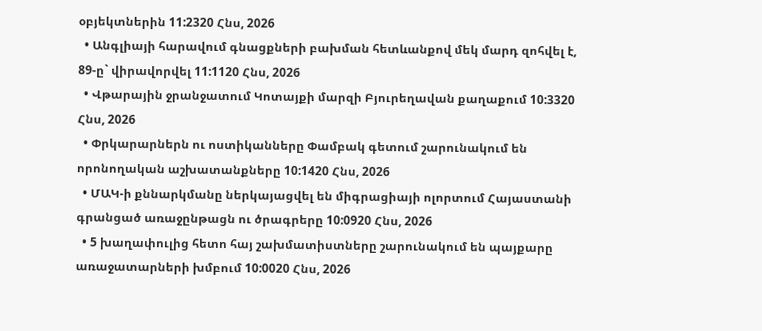օբյեկտներին 11:2320 Հնս, 2026
  • Անգլիայի հարավում գնացքների բախման հետևանքով մեկ մարդ զոհվել է, 89-ը` վիրավորվել 11:1120 Հնս, 2026
  • Վթարային ջրանջատում Կոտայքի մարզի Բյուրեղավան քաղաքում 10:3320 Հնս, 2026
  • Փրկարարներն ու ոստիկանները Փամբակ գետում շարունակում են որոնողական աշխատանքները 10:1420 Հնս, 2026
  • ՄԱԿ-ի քննարկմանը ներկայացվել են միգրացիայի ոլորտում Հայաստանի գրանցած առաջընթացն ու ծրագրերը 10:0920 Հնս, 2026
  • 5 խաղափուլից հետո հայ շախմատիստները շարունակում են պայքարը առաջատարների խմբում 10:0020 Հնս, 2026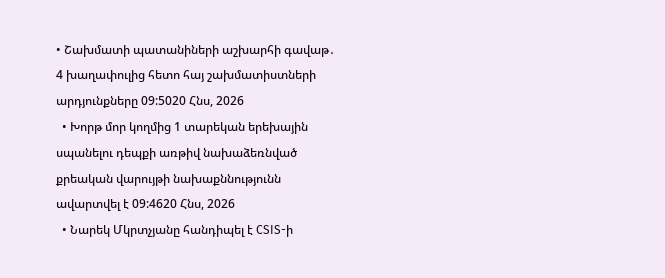• Շախմատի պատանիների աշխարհի գավաթ․ 4 խաղափուլից հետո հայ շախմատիստների արդյունքները 09:5020 Հնս, 2026
  • Խորթ մոր կողմից 1 տարեկան երեխային սպանելու դեպքի առթիվ նախաձեռնված քրեական վարույթի նախաքննությունն ավարտվել է 09:4620 Հնս, 2026
  • Նարեկ Մկրտչյանը հանդիպել է CSIS-ի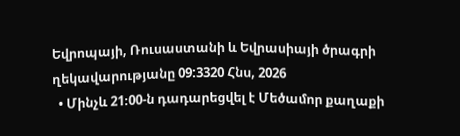Եվրոպայի, Ռուսաստանի և Եվրասիայի ծրագրի ղեկավարությանը 09:3320 Հնս, 2026
  • Մինչև 21։00-ն դադարեցվել է Մեծամոր քաղաքի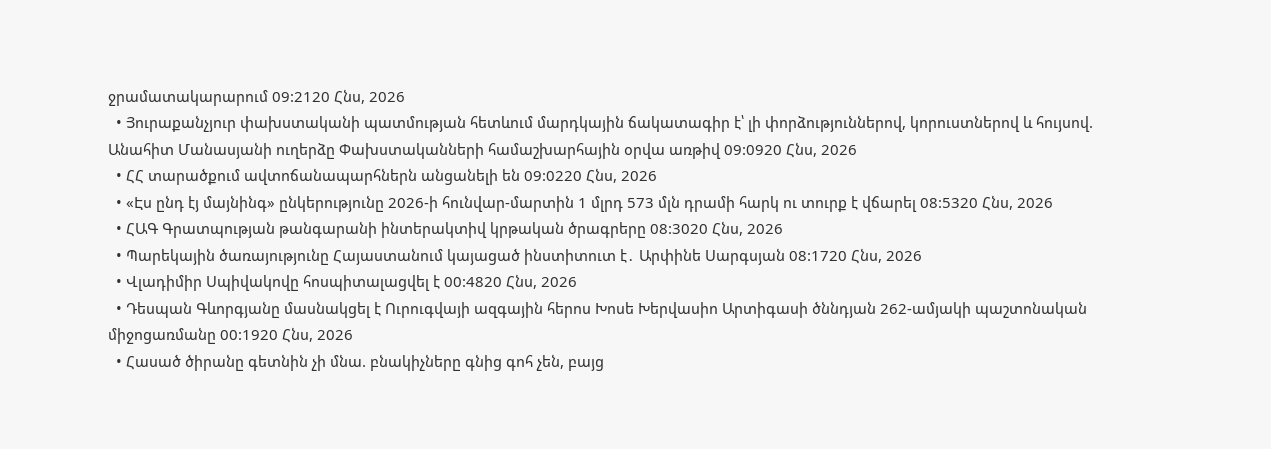ջրամատակարարում 09:2120 Հնս, 2026
  • Յուրաքանչյուր փախստականի պատմության հետևում մարդկային ճակատագիր է՝ լի փորձություններով, կորուստներով և հույսով. Անահիտ Մանասյանի ուղերձը Փախստականների համաշխարհային օրվա առթիվ 09:0920 Հնս, 2026
  • ՀՀ տարածքում ավտոճանապարհներն անցանելի են 09:0220 Հնս, 2026
  • «Էս ընդ էյ մայնինգ» ընկերությունը 2026-ի հունվար-մարտին 1 մլրդ 573 մլն դրամի հարկ ու տուրք է վճարել 08:5320 Հնս, 2026
  • ՀԱԳ Գրատպության թանգարանի ինտերակտիվ կրթական ծրագրերը 08:3020 Հնս, 2026
  • Պարեկային ծառայությունը Հայաստանում կայացած ինստիտուտ է․ Արփինե Սարգսյան 08:1720 Հնս, 2026
  • Վլադիմիր Սպիվակովը հոսպիտալացվել է 00:4820 Հնս, 2026
  • Դեսպան Գևորգյանը մասնակցել է Ուրուգվայի ազգային հերոս Խոսե Խերվասիո Արտիգասի ծննդյան 262-ամյակի պաշտոնական միջոցառմանը 00:1920 Հնս, 2026
  • Հասած ծիրանը գետնին չի մնա. բնակիչները գնից գոհ չեն, բայց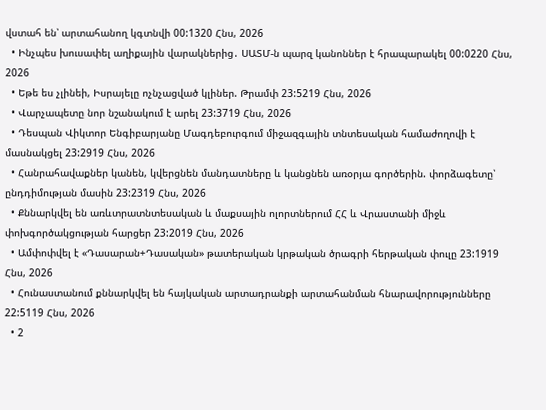վստահ են՝ արտահանող կգտնվի 00:1320 Հնս, 2026
  • Ինչպես խուսափել աղիքային վարակներից․ ՍԱՏՄ-ն պարզ կանոններ է հրապարակել 00:0220 Հնս, 2026
  • Եթե ես չլինեի, Իսրայելը ոչնչացված կլիներ. Թրամփ 23:5219 Հնս, 2026
  • Վարչապետը նոր նշանակում է արել 23:3719 Հնս, 2026
  • Դեսպան Վիկտոր Ենգիբարյանը Մագդեբուրգում միջազգային տնտեսական համաժողովի է մասնակցել 23:2919 Հնս, 2026
  • Հանրահավաքներ կանեն, կվերցնեն մանդատները և կանցնեն առօրյա գործերին. փորձագետը՝ ընդդիմության մասին 23:2319 Հնս, 2026
  • Քննարկվել են առևտրատնտեսական և մաքսային ոլորտներում ՀՀ և Վրաստանի միջև փոխգործակցության հարցեր 23:2019 Հնս, 2026
  • Ամփոփվել է «Դասարան+Դասական» թատերական կրթական ծրագրի հերթական փուլը 23:1919 Հնս, 2026
  • Հունաստանում քննարկվել են հայկական արտադրանքի արտահանման հնարավորությունները 22:5119 Հնս, 2026
  • 2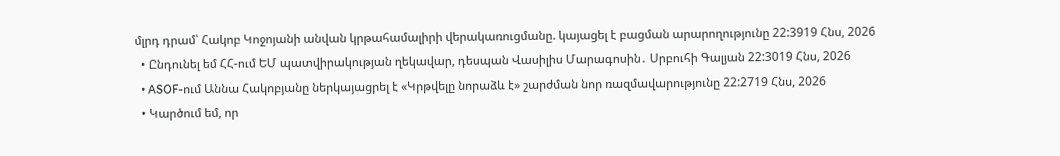մլրդ դրամ՝ Հակոբ Կոջոյանի անվան կրթահամալիրի վերակառուցմանը. կայացել է բացման արարողությունը 22:3919 Հնս, 2026
  • Ընդունել եմ ՀՀ-ում ԵՄ պատվիրակության ղեկավար, դեսպան Վասիլիս Մարագոսին․ Սրբուհի Գալյան 22:3019 Հնս, 2026
  • ASOF-ում Աննա Հակոբյանը ներկայացրել է «Կրթվելը նորաձև է» շարժման նոր ռազմավարությունը 22:2719 Հնս, 2026
  • Կարծում եմ, որ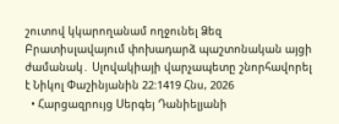շուտով կկարողանամ ողջունել Ձեզ Բրատիսլավայում փոխադարձ պաշտոնական այցի ժամանակ․ Սլովակիայի վարչապետը շնորհավորել է Նիկոլ Փաշինյանին 22:1419 Հնս, 2026
  • Հարցազրույց Սերգեյ Դանիելյանի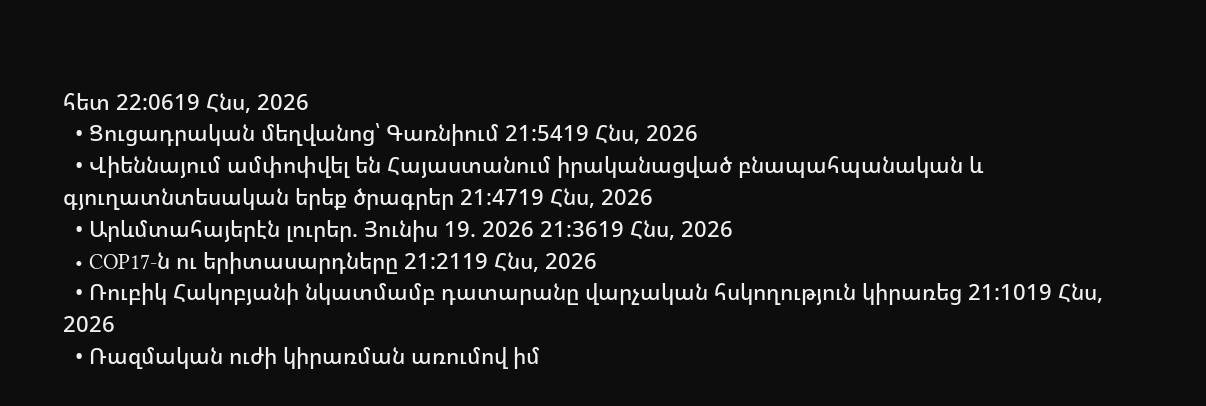հետ 22:0619 Հնս, 2026
  • Ցուցադրական մեղվանոց՝ Գառնիում 21:5419 Հնս, 2026
  • Վիեննայում ամփոփվել են Հայաստանում իրականացված բնապահպանական և գյուղատնտեսական երեք ծրագրեր 21:4719 Հնս, 2026
  • Արևմտահայերէն լուրեր. Յունիս 19. 2026 21:3619 Հնս, 2026
  • COP17-ն ու երիտասարդները 21:2119 Հնս, 2026
  • Ռուբիկ Հակոբյանի նկատմամբ դատարանը վարչական հսկողություն կիրառեց 21:1019 Հնս, 2026
  • Ռազմական ուժի կիրառման առումով իմ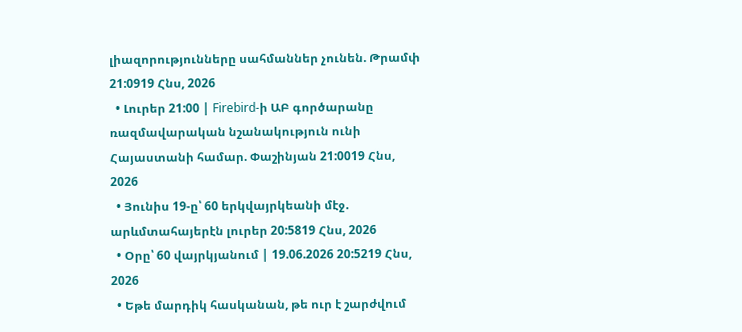լիազորությունները սահմաններ չունեն. Թրամփ 21:0919 Հնս, 2026
  • Լուրեր 21:00 | Firebird-ի ԱԲ գործարանը ռազմավարական նշանակություն ունի Հայաստանի համար. Փաշինյան 21:0019 Հնս, 2026
  • Յունիս 19-ը՝ 60 երկվայրկեանի մէջ․ արևմտահայերէն լուրեր 20:5819 Հնս, 2026
  • Օրը՝ 60 վայրկյանում | 19.06.2026 20:5219 Հնս, 2026
  • Եթե մարդիկ հասկանան, թե ուր է շարժվում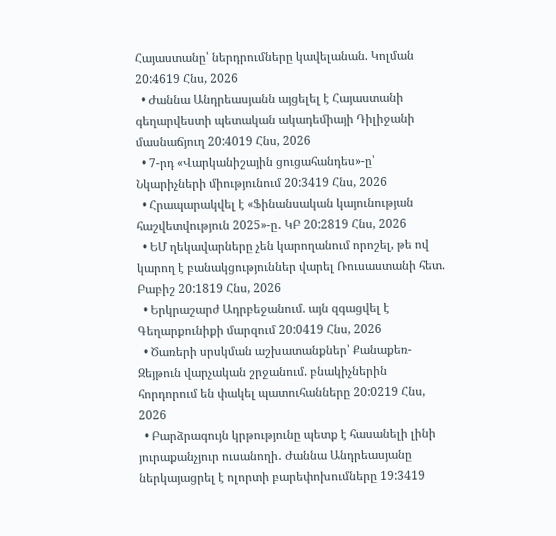Հայաստանը՝ ներդրումները կավելանան. Կոլման 20:4619 Հնս, 2026
  • Ժաննա Անդրեասյանն այցելել է Հայաստանի գեղարվեստի պետական ակադեմիայի Դիլիջանի մասնաճյուղ 20:4019 Հնս, 2026
  • 7-րդ «Վարկանիշային ցուցահանդես»-ը՝ Նկարիչների միությունում 20:3419 Հնս, 2026
  • Հրապարակվել է «Ֆինանսական կայունության հաշվետվություն 2025»-ը․ ԿԲ 20:2819 Հնս, 2026
  • ԵՄ ղեկավարները չեն կարողանում որոշել, թե ով կարող է բանակցություններ վարել Ռուսաստանի հետ. Բաբիշ 20:1819 Հնս, 2026
  • Երկրաշարժ Ադրբեջանում. այն զգացվել է Գեղարքունիքի մարզում 20:0419 Հնս, 2026
  • Ծառերի սրսկման աշխատանքներ՝ Քանաքեռ-Զեյթուն վարչական շրջանում. բնակիչներին հորդորում են փակել պատուհանները 20:0219 Հնս, 2026
  • Բարձրագույն կրթությունը պետք է հասանելի լինի յուրաքանչյուր ուսանողի․ Ժաննա Անդրեասյանը ներկայացրել է ոլորտի բարեփոխումները 19:3419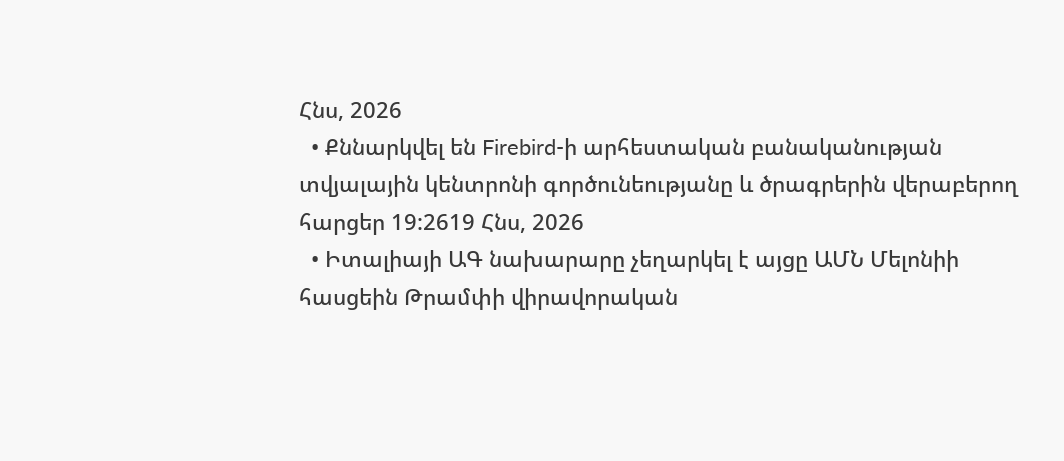Հնս, 2026
  • Քննարկվել են Firebird-ի արհեստական բանականության տվյալային կենտրոնի գործունեությանը և ծրագրերին վերաբերող հարցեր 19:2619 Հնս, 2026
  • Իտալիայի ԱԳ նախարարը չեղարկել է այցը ԱՄՆ Մելոնիի հասցեին Թրամփի վիրավորական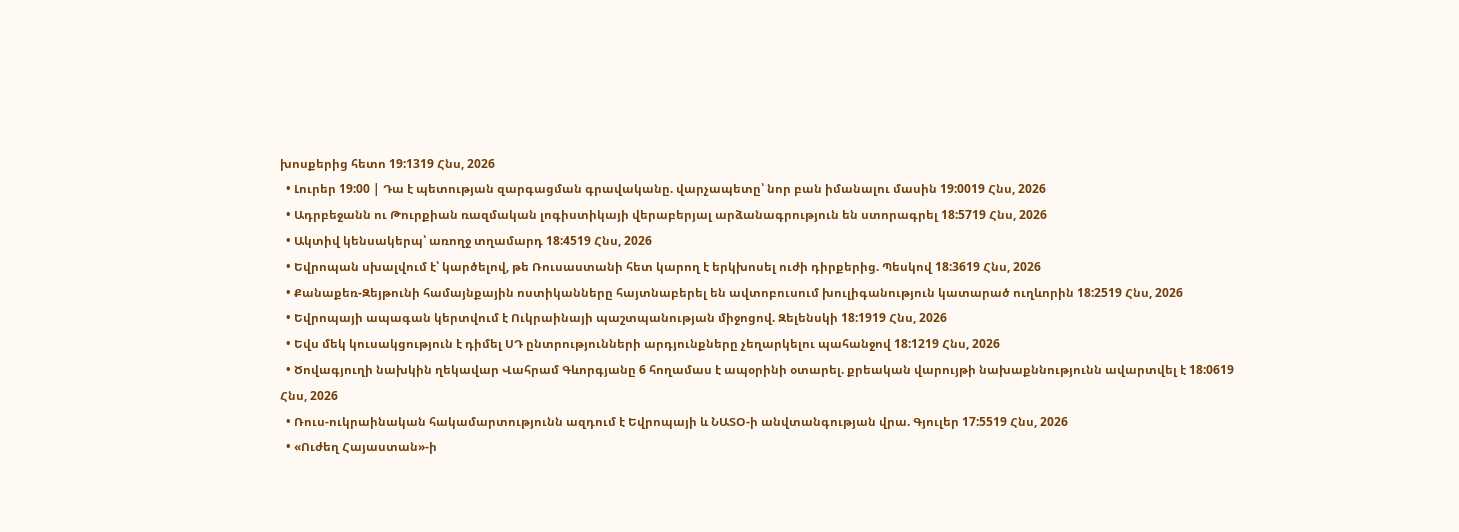խոսքերից հետո 19:1319 Հնս, 2026
  • Լուրեր 19:00 | Դա է պետության զարգացման գրավականը. վարչապետը՝ նոր բան իմանալու մասին 19:0019 Հնս, 2026
  • Ադրբեջանն ու Թուրքիան ռազմական լոգիստիկայի վերաբերյալ արձանագրություն են ստորագրել 18:5719 Հնս, 2026
  • Ակտիվ կենսակերպ՝ առողջ տղամարդ 18:4519 Հնս, 2026
  • Եվրոպան սխալվում է՝ կարծելով, թե Ռուսաստանի հետ կարող է երկխոսել ուժի դիրքերից. Պեսկով 18:3619 Հնս, 2026
  • Քանաքեռ-Զեյթունի համայնքային ոստիկանները հայտնաբերել են ավտոբուսում խուլիգանություն կատարած ուղևորին 18:2519 Հնս, 2026
  • Եվրոպայի ապագան կերտվում է Ուկրաինայի պաշտպանության միջոցով. Զելենսկի 18:1919 Հնս, 2026
  • Եվս մեկ կուսակցություն է դիմել ՍԴ ընտրությունների արդյունքները չեղարկելու պահանջով 18:1219 Հնս, 2026
  • Ծովագյուղի նախկին ղեկավար Վահրամ Գևորգյանը 6 հողամաս է ապօրինի օտարել. քրեական վարույթի նախաքննությունն ավարտվել է 18:0619 Հնս, 2026
  • Ռուս-ուկրաինական հակամարտությունն ազդում է Եվրոպայի և ՆԱՏՕ-ի անվտանգության վրա. Գյուլեր 17:5519 Հնս, 2026
  • «Ուժեղ Հայաստան»-ի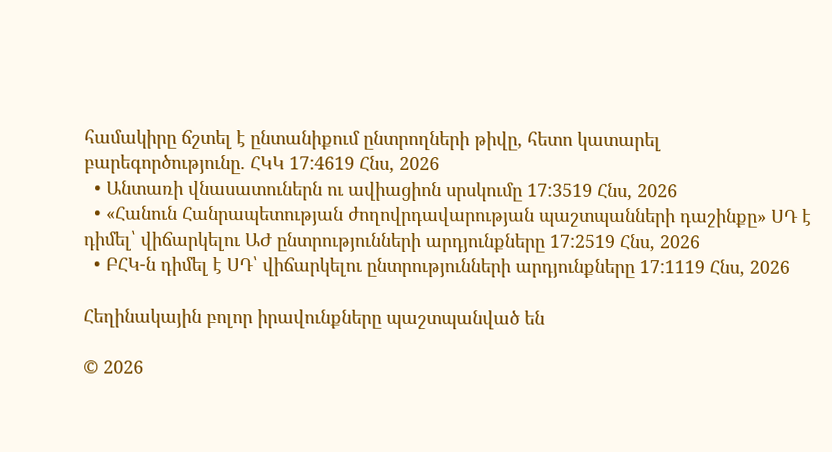համակիրը ճշտել է ընտանիքում ընտրողների թիվը, հետո կատարել բարեգործությունը. ՀԿԿ 17:4619 Հնս, 2026
  • Անտառի վնասատուներն ու ավիացիոն սրսկումը 17:3519 Հնս, 2026
  • «Հանուն Հանրապետության ժողովրդավարության պաշտպանների դաշինքը» ՍԴ է դիմել՝ վիճարկելու ԱԺ ընտրությունների արդյունքները 17:2519 Հնս, 2026
  • ԲՀԿ-ն դիմել է ՍԴ՝ վիճարկելու ընտրությունների արդյունքները 17:1119 Հնս, 2026

Հեղինակային բոլոր իրավունքները պաշտպանված են

© 2026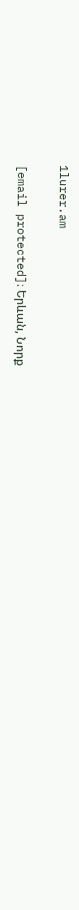1lurer.am

[email protected]։ Երևան, Նորք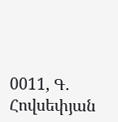0011, Գ․ Հովսեփյան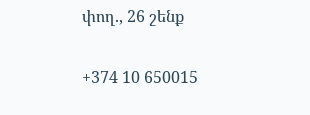փող., 26 շենք

+374 10 650015